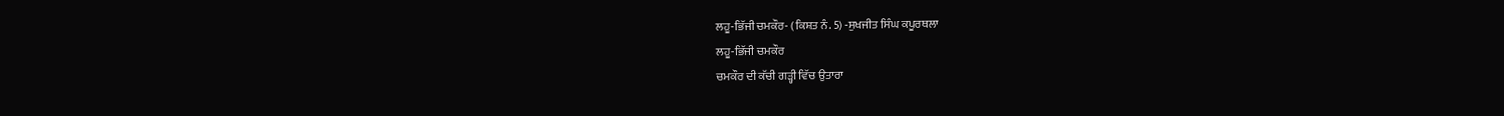ਲਹੂ-ਭਿੱਜੀ ਚਮਕੌਰ- (ਕਿਸ਼ਤ ਨੰ. 5) -ਸੁਖਜੀਤ ਸਿੰਘ ਕਪੂਰਥਲਾ
ਲਹੂ-ਭਿੱਜੀ ਚਮਕੌਰ
ਚਮਕੌਰ ਦੀ ਕੱਚੀ ਗੜ੍ਹੀ ਵਿੱਚ ਉਤਾਰਾ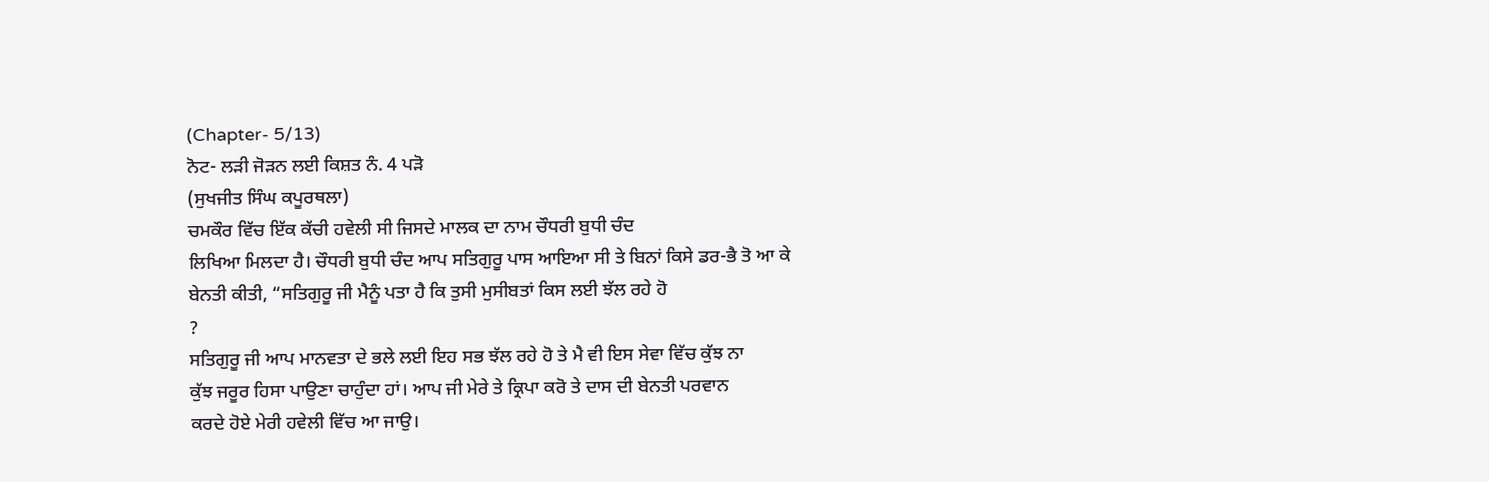(Chapter- 5/13)
ਨੋਟ- ਲੜੀ ਜੋੜਨ ਲਈ ਕਿਸ਼ਤ ਨੰ. 4 ਪੜੋ
(ਸੁਖਜੀਤ ਸਿੰਘ ਕਪੂਰਥਲਾ)
ਚਮਕੌਰ ਵਿੱਚ ਇੱਕ ਕੱਚੀ ਹਵੇਲੀ ਸੀ ਜਿਸਦੇ ਮਾਲਕ ਦਾ ਨਾਮ ਚੌਧਰੀ ਬੁਧੀ ਚੰਦ
ਲਿਖਿਆ ਮਿਲਦਾ ਹੈ। ਚੌਧਰੀ ਬੁਧੀ ਚੰਦ ਆਪ ਸਤਿਗੁਰੂ ਪਾਸ ਆਇਆ ਸੀ ਤੇ ਬਿਨਾਂ ਕਿਸੇ ਡਰ-ਭੈ ਤੋ ਆ ਕੇ
ਬੇਨਤੀ ਕੀਤੀ, “ਸਤਿਗੁਰੂ ਜੀ ਮੈਨੂੰ ਪਤਾ ਹੈ ਕਿ ਤੁਸੀ ਮੁਸੀਬਤਾਂ ਕਿਸ ਲਈ ਝੱਲ ਰਹੇ ਹੋ
?
ਸਤਿਗੁਰੂ ਜੀ ਆਪ ਮਾਨਵਤਾ ਦੇ ਭਲੇ ਲਈ ਇਹ ਸਭ ਝੱਲ ਰਹੇ ਹੋ ਤੇ ਮੈ ਵੀ ਇਸ ਸੇਵਾ ਵਿੱਚ ਕੁੱਝ ਨਾ
ਕੁੱਝ ਜਰੂਰ ਹਿਸਾ ਪਾਉਣਾ ਚਾਹੁੰਦਾ ਹਾਂ। ਆਪ ਜੀ ਮੇਰੇ ਤੇ ਕ੍ਰਿਪਾ ਕਰੋ ਤੇ ਦਾਸ ਦੀ ਬੇਨਤੀ ਪਰਵਾਨ
ਕਰਦੇ ਹੋਏ ਮੇਰੀ ਹਵੇਲੀ ਵਿੱਚ ਆ ਜਾਉ।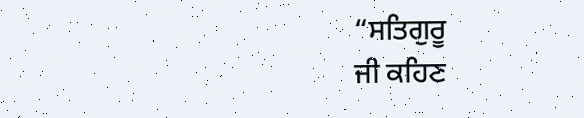“ਸਤਿਗੁਰੂ
ਜੀ ਕਹਿਣ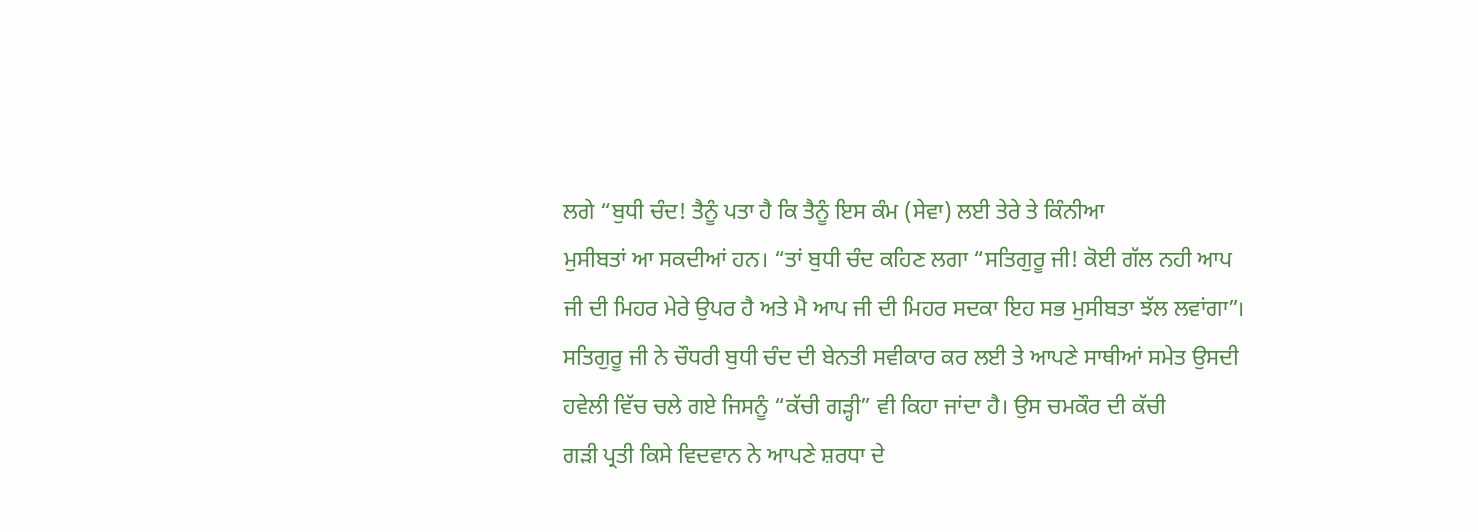ਲਗੇ “ਬੁਧੀ ਚੰਦ! ਤੈਨੂੰ ਪਤਾ ਹੈ ਕਿ ਤੈਨੂੰ ਇਸ ਕੰਮ (ਸੇਵਾ) ਲਈ ਤੇਰੇ ਤੇ ਕਿੰਨੀਆ
ਮੁਸੀਬਤਾਂ ਆ ਸਕਦੀਆਂ ਹਨ। “ਤਾਂ ਬੁਧੀ ਚੰਦ ਕਹਿਣ ਲਗਾ “ਸਤਿਗੁਰੂ ਜੀ! ਕੋਈ ਗੱਲ ਨਹੀ ਆਪ
ਜੀ ਦੀ ਮਿਹਰ ਮੇਰੇ ਉਪਰ ਹੈ ਅਤੇ ਮੈ ਆਪ ਜੀ ਦੀ ਮਿਹਰ ਸਦਕਾ ਇਹ ਸਭ ਮੁਸੀਬਤਾ ਝੱਲ ਲਵਾਂਗਾ”।
ਸਤਿਗੁਰੂ ਜੀ ਨੇ ਚੌਧਰੀ ਬੁਧੀ ਚੰਦ ਦੀ ਬੇਨਤੀ ਸਵੀਕਾਰ ਕਰ ਲਈ ਤੇ ਆਪਣੇ ਸਾਥੀਆਂ ਸਮੇਤ ਉਸਦੀ
ਹਵੇਲੀ ਵਿੱਚ ਚਲੇ ਗਏ ਜਿਸਨੂੰ “ਕੱਚੀ ਗੜ੍ਹੀ” ਵੀ ਕਿਹਾ ਜਾਂਦਾ ਹੈ। ਉਸ ਚਮਕੌਰ ਦੀ ਕੱਚੀ
ਗੜੀ ਪ੍ਰਤੀ ਕਿਸੇ ਵਿਦਵਾਨ ਨੇ ਆਪਣੇ ਸ਼ਰਧਾ ਦੇ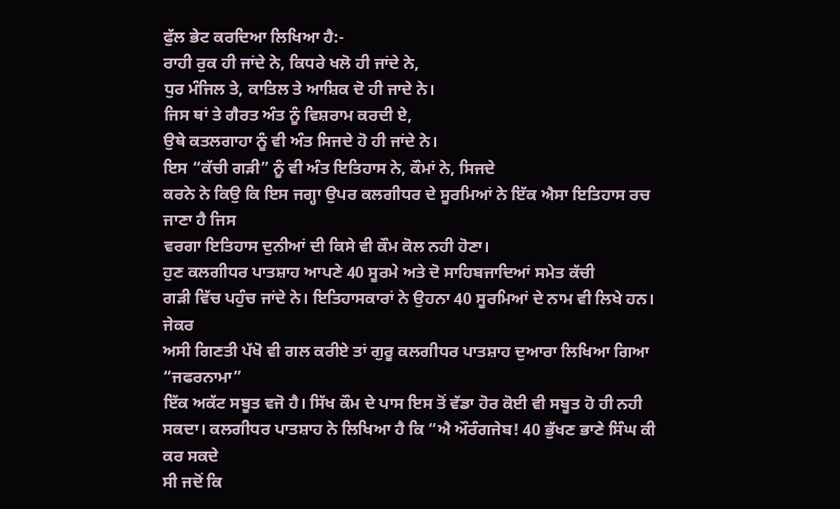ਫੁੱਲ ਭੇਟ ਕਰਦਿਆ ਲਿਖਿਆ ਹੈ:-
ਰਾਹੀ ਰੁਕ ਹੀ ਜਾਂਦੇ ਨੇ, ਕਿਧਰੇ ਖਲੋ ਹੀ ਜਾਂਦੇ ਨੇ,
ਧੁਰ ਮੰਜਿਲ ਤੇ, ਕਾਤਿਲ ਤੇ ਆਸ਼ਿਕ ਦੋ ਹੀ ਜਾਦੇ ਨੇ।
ਜਿਸ ਥਾਂ ਤੇ ਗੈਰਤ ਅੰਤ ਨੂੰ ਵਿਸ਼ਰਾਮ ਕਰਦੀ ਏ,
ਉਥੇ ਕਤਲਗਾਹਾ ਨੂੰ ਵੀ ਅੰਤ ਸਿਜਦੇ ਹੋ ਹੀ ਜਾਂਦੇ ਨੇ।
ਇਸ “ਕੱਚੀ ਗੜੀ” ਨੂੰ ਵੀ ਅੰਤ ਇਤਿਹਾਸ ਨੇ, ਕੌਮਾਂ ਨੇ, ਸਿਜਦੇ
ਕਰਨੇ ਨੇ ਕਿਉ ਕਿ ਇਸ ਜਗ੍ਹਾ ਉਪਰ ਕਲਗੀਧਰ ਦੇ ਸੂਰਮਿਆਂ ਨੇ ਇੱਕ ਐਸਾ ਇਤਿਹਾਸ ਰਚ ਜਾਣਾ ਹੈ ਜਿਸ
ਵਰਗਾ ਇਤਿਹਾਸ ਦੁਨੀਆਂ ਦੀ ਕਿਸੇ ਵੀ ਕੌਮ ਕੋਲ ਨਹੀ ਹੋਣਾ।
ਹੁਣ ਕਲਗੀਧਰ ਪਾਤਸ਼ਾਹ ਆਪਣੇ 40 ਸੂਰਮੇ ਅਤੇ ਦੋ ਸਾਹਿਬਜਾਦਿਆਂ ਸਮੇਤ ਕੱਚੀ
ਗੜੀ ਵਿੱਚ ਪਹੁੰਚ ਜਾਂਦੇ ਨੇ। ਇਤਿਹਾਸਕਾਰਾਂ ਨੇ ਉਹਨਾ 40 ਸੂਰਮਿਆਂ ਦੇ ਨਾਮ ਵੀ ਲਿਖੇ ਹਨ। ਜੇਕਰ
ਅਸੀ ਗਿਣਤੀ ਪੱਖੋ ਵੀ ਗਲ ਕਰੀਏ ਤਾਂ ਗੁਰੂ ਕਲਗੀਧਰ ਪਾਤਸ਼ਾਹ ਦੁਆਰਾ ਲਿਖਿਆ ਗਿਆ “ਜਫਰਨਾਮਾ”
ਇੱਕ ਅਕੱਟ ਸਬੂਤ ਵਜੋ ਹੈ। ਸਿੱਖ ਕੌਮ ਦੇ ਪਾਸ ਇਸ ਤੋਂ ਵੱਡਾ ਹੋਰ ਕੋਈ ਵੀ ਸਬੂਤ ਹੋ ਹੀ ਨਹੀ
ਸਕਦਾ। ਕਲਗੀਧਰ ਪਾਤਸ਼ਾਹ ਨੇ ਲਿਖਿਆ ਹੈ ਕਿ “ਐ ਔਰੰਗਜੇਬ! 40 ਭੁੱਖਣ ਭਾਣੇ ਸਿੰਘ ਕੀ ਕਰ ਸਕਦੇ
ਸੀ ਜਦੋਂ ਕਿ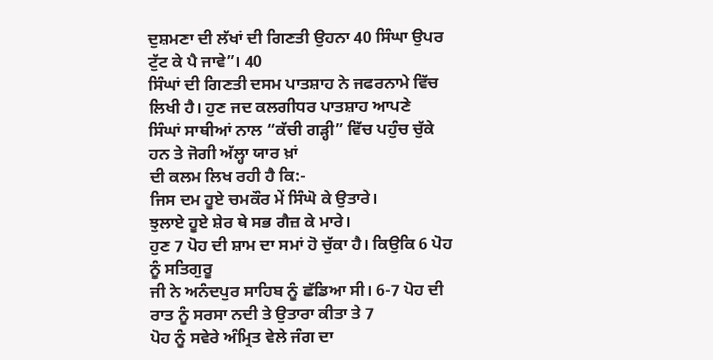ਦੁਸ਼ਮਣਾ ਦੀ ਲੱਖਾਂ ਦੀ ਗਿਣਤੀ ਉਹਨਾ 40 ਸਿੰਘਾ ਉਪਰ ਟੁੱਟ ਕੇ ਪੈ ਜਾਵੇ”। 40
ਸਿੰਘਾਂ ਦੀ ਗਿਣਤੀ ਦਸਮ ਪਾਤਸ਼ਾਹ ਨੇ ਜਫਰਨਾਮੇ ਵਿੱਚ ਲਿਖੀ ਹੈ। ਹੁਣ ਜਦ ਕਲਗੀਧਰ ਪਾਤਸ਼ਾਹ ਆਪਣੇ
ਸਿੰਘਾਂ ਸਾਥੀਆਂ ਨਾਲ “ਕੱਚੀ ਗੜ੍ਹੀ” ਵਿੱਚ ਪਹੁੰਚ ਚੁੱਕੇ ਹਨ ਤੇ ਜੋਗੀ ਅੱਲ੍ਹਾ ਯਾਰ ਖ਼ਾਂ
ਦੀ ਕਲਮ ਲਿਖ ਰਹੀ ਹੈ ਕਿ:-
ਜਿਸ ਦਮ ਹੂਏ ਚਮਕੌਰ ਮੇਂ ਸਿੰਘੋ ਕੇ ਉਤਾਰੇ।
ਝੁਲਾਏ ਹੂਏ ਸ਼ੇਰ ਥੇ ਸਭ ਗੈਜ਼ ਕੇ ਮਾਰੇ।
ਹੁਣ 7 ਪੋਹ ਦੀ ਸ਼ਾਮ ਦਾ ਸਮਾਂ ਹੋ ਚੁੱਕਾ ਹੈ। ਕਿਉਕਿ 6 ਪੋਹ ਨੂੰ ਸਤਿਗੁਰੂ
ਜੀ ਨੇ ਅਨੰਦਪੁਰ ਸਾਹਿਬ ਨੂੰ ਛੱਡਿਆ ਸੀ। 6-7 ਪੋਹ ਦੀ ਰਾਤ ਨੂੰ ਸਰਸਾ ਨਦੀ ਤੇ ਉਤਾਰਾ ਕੀਤਾ ਤੇ 7
ਪੋਹ ਨੂੰ ਸਵੇਰੇ ਅੰਮ੍ਰਿਤ ਵੇਲੇ ਜੰਗ ਦਾ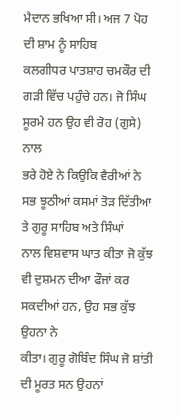ਮੈਦਾਨ ਭਖਿਆ ਸੀ। ਅਜ 7 ਪੋਹ ਦੀ ਸ਼ਾਮ ਨੂੰ ਸਾਹਿਬ
ਕਲਗੀਧਰ ਪਾਤਸ਼ਾਹ ਚਮਕੌਰ ਦੀ ਗੜੀ ਵਿੱਚ ਪਹੁੰਚੇ ਹਨ। ਜੋ ਸਿੰਘ ਸੂਰਮੇ ਹਨ ਉਹ ਵੀ ਰੋਹ (ਗੁਸੇ) ਨਾਲ
ਭਰੇ ਹੋਏ ਨੇ ਕਿਉਕਿ ਵੈਰੀਆਂ ਨੇ ਸਭ ਝੂਠੀਆਂ ਕਸਮਾਂ ਤੋੜ ਦਿੱਤੀਆ ਤੇ ਗੁਰੂ ਸਾਹਿਬ ਅਤੇ ਸਿੰਘਾਂ
ਨਾਲ ਵਿਸ਼ਵਾਸ ਘਾਤ ਕੀਤਾ ਜੋ ਕੁੱਝ ਵੀ ਦੁਸ਼ਮਨ ਦੀਆ ਫੌਜਾਂ ਕਰ ਸਕਦੀਆਂ ਹਨ, ਉਹ ਸਭ ਕੁੱਝ ਉਹਨਾ ਨੇ
ਕੀਤਾ। ਗੁਰੂ ਗੋਬਿੰਦ ਸਿੰਘ ਜੋ ਸ਼ਾਂਤੀ ਦੀ ਮੂਰਤ ਸਨ ਉਹਨਾਂ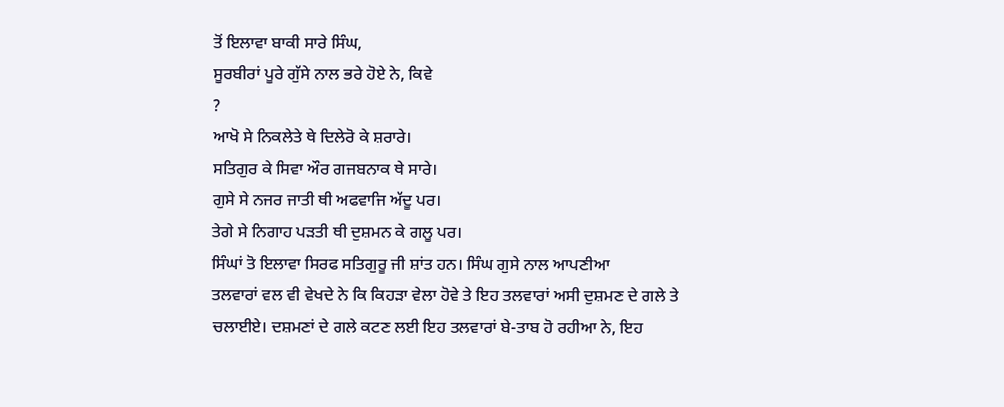ਤੋਂ ਇਲਾਵਾ ਬਾਕੀ ਸਾਰੇ ਸਿੰਘ,
ਸੂਰਬੀਰਾਂ ਪੂਰੇ ਗੁੱਸੇ ਨਾਲ ਭਰੇ ਹੋਏ ਨੇ, ਕਿਵੇ
?
ਆਖੋ ਸੇ ਨਿਕਲੇਤੇ ਥੇ ਦਿਲੇਰੋ ਕੇ ਸ਼ਰਾਰੇ।
ਸਤਿਗੁਰ ਕੇ ਸਿਵਾ ਔਰ ਗਜਬਨਾਕ ਥੇ ਸਾਰੇ।
ਗੁਸੇ ਸੇ ਨਜਰ ਜਾਤੀ ਥੀ ਅਫਵਾਜਿ ਅੱਦੂ ਪਰ।
ਤੇਗੇ ਸੇ ਨਿਗਾਹ ਪੜਤੀ ਥੀ ਦੁਸ਼ਮਨ ਕੇ ਗਲੂ ਪਰ।
ਸਿੰਘਾਂ ਤੋ ਇਲਾਵਾ ਸਿਰਫ ਸਤਿਗੁਰੂ ਜੀ ਸ਼ਾਂਤ ਹਨ। ਸਿੰਘ ਗੁਸੇ ਨਾਲ ਆਪਣੀਆ
ਤਲਵਾਰਾਂ ਵਲ ਵੀ ਵੇਖਦੇ ਨੇ ਕਿ ਕਿਹੜਾ ਵੇਲਾ ਹੋਵੇ ਤੇ ਇਹ ਤਲਵਾਰਾਂ ਅਸੀ ਦੁਸ਼ਮਣ ਦੇ ਗਲੇ ਤੇ
ਚਲਾਈਏ। ਦਸ਼ਮਣਾਂ ਦੇ ਗਲੇ ਕਟਣ ਲਈ ਇਹ ਤਲਵਾਰਾਂ ਬੇ-ਤਾਬ ਹੋ ਰਹੀਆ ਨੇ, ਇਹ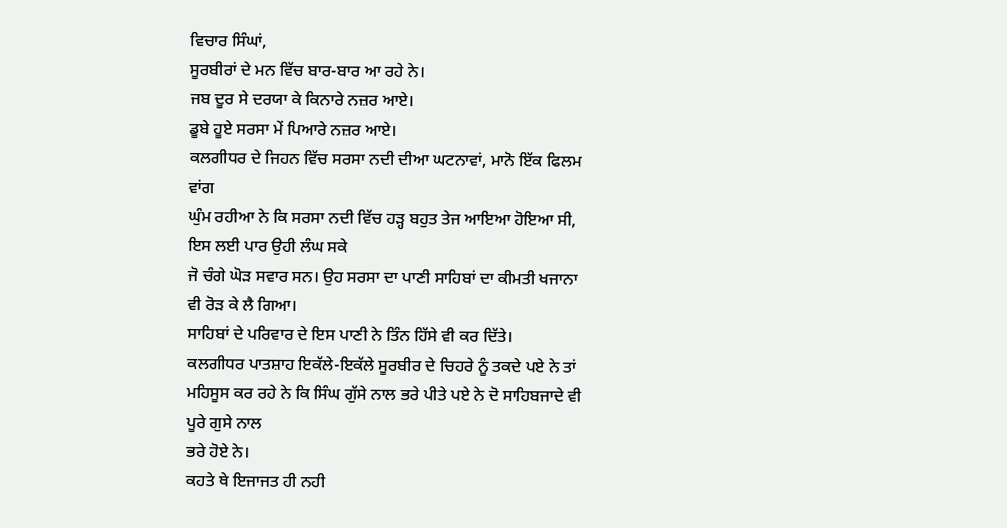ਵਿਚਾਰ ਸਿੰਘਾਂ,
ਸੂਰਬੀਰਾਂ ਦੇ ਮਨ ਵਿੱਚ ਬਾਰ-ਬਾਰ ਆ ਰਹੇ ਨੇ।
ਜਬ ਦੂਰ ਸੇ ਦਰਯਾ ਕੇ ਕਿਨਾਰੇ ਨਜ਼ਰ ਆਏ।
ਡੂਬੇ ਹੂਏ ਸਰਸਾ ਮੇਂ ਪਿਆਰੇ ਨਜ਼ਰ ਆਏ।
ਕਲਗੀਧਰ ਦੇ ਜਿਹਨ ਵਿੱਚ ਸਰਸਾ ਨਦੀ ਦੀਆ ਘਟਨਾਵਾਂ, ਮਾਨੋ ਇੱਕ ਫਿਲਮ ਵਾਂਗ
ਘੁੰਮ ਰਹੀਆ ਨੇ ਕਿ ਸਰਸਾ ਨਦੀ ਵਿੱਚ ਹੜ੍ਹ ਬਹੁਤ ਤੇਜ ਆਇਆ ਹੋਇਆ ਸੀ, ਇਸ ਲਈ ਪਾਰ ਉਹੀ ਲੰਘ ਸਕੇ
ਜੋ ਚੰਗੇ ਘੋੜ ਸਵਾਰ ਸਨ। ਉਹ ਸਰਸਾ ਦਾ ਪਾਣੀ ਸਾਹਿਬਾਂ ਦਾ ਕੀਮਤੀ ਖਜਾਨਾ ਵੀ ਰੋੜ ਕੇ ਲੈ ਗਿਆ।
ਸਾਹਿਬਾਂ ਦੇ ਪਰਿਵਾਰ ਦੇ ਇਸ ਪਾਣੀ ਨੇ ਤਿੰਨ ਹਿੱਸੇ ਵੀ ਕਰ ਦਿੱਤੇ।
ਕਲਗੀਧਰ ਪਾਤਸ਼ਾਹ ਇਕੱਲੇ-ਇਕੱਲੇ ਸੂਰਬੀਰ ਦੇ ਚਿਹਰੇ ਨੂੰ ਤਕਦੇ ਪਏ ਨੇ ਤਾਂ
ਮਹਿਸੂਸ ਕਰ ਰਹੇ ਨੇ ਕਿ ਸਿੰਘ ਗੁੱਸੇ ਨਾਲ ਭਰੇ ਪੀਤੇ ਪਏ ਨੇ ਦੋ ਸਾਹਿਬਜਾਦੇ ਵੀ ਪੂਰੇ ਗੁਸੇ ਨਾਲ
ਭਰੇ ਹੋਏ ਨੇ।
ਕਹਤੇ ਥੇ ਇਜਾਜਤ ਹੀ ਨਹੀ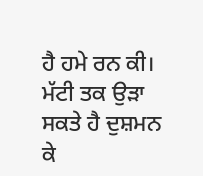ਹੈ ਹਮੇ ਰਨ ਕੀ।
ਮੱਟੀ ਤਕ ਉੜਾ ਸਕਤੇ ਹੈ ਦੁਸ਼ਮਨ ਕੇ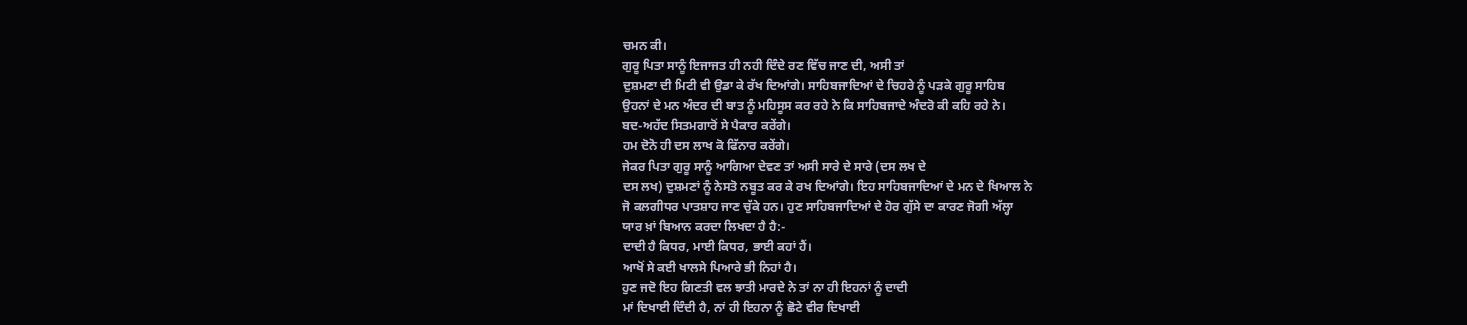ਚਮਨ ਕੀ।
ਗੁਰੂ ਪਿਤਾ ਸਾਨੂੰ ਇਜਾਜਤ ਹੀ ਨਹੀ ਦਿੰਦੇ ਰਣ ਵਿੱਚ ਜਾਣ ਦੀ, ਅਸੀ ਤਾਂ
ਦੁਸ਼ਮਣਾ ਦੀ ਮਿਟੀ ਵੀ ਉਡਾ ਕੇ ਰੱਖ ਦਿਆਂਗੇ। ਸਾਹਿਬਜਾਦਿਆਂ ਦੇ ਚਿਹਰੇ ਨੂੰ ਪੜਕੇ ਗੁਰੂ ਸਾਹਿਬ
ਉਹਨਾਂ ਦੇ ਮਨ ਅੰਦਰ ਦੀ ਬਾਤ ਨੂੰ ਮਹਿਸੂਸ ਕਰ ਰਹੇ ਨੇ ਕਿ ਸਾਹਿਬਜਾਦੇ ਅੰਦਰੋ ਕੀ ਕਹਿ ਰਹੇ ਨੇ।
ਬਦ-ਅਹੱਦ ਸਿਤਮਗਾਰੋਂ ਸੇ ਪੈਕਾਰ ਕਰੇਂਗੇ।
ਹਮ ਦੋਨੋ ਹੀ ਦਸ ਲਾਖ ਕੋ ਫਿੱਨਾਰ ਕਰੇਂਗੇ।
ਜੇਕਰ ਪਿਤਾ ਗੁਰੂ ਸਾਨੂੰ ਆਗਿਆ ਦੇਵਣ ਤਾਂ ਅਸੀ ਸਾਰੇ ਦੇ ਸਾਰੇ (ਦਸ ਲਖ ਦੇ
ਦਸ ਲਖ) ਦੁਸ਼ਮਣਾਂ ਨੂੰ ਨੇਸਤੋ ਨਬੂਤ ਕਰ ਕੇ ਰਖ ਦਿਆਂਗੇ। ਇਹ ਸਾਹਿਬਜਾਦਿਆਂ ਦੇ ਮਨ ਦੇ ਖਿਆਲ ਨੇ
ਜੋ ਕਲਗੀਧਰ ਪਾਤਸ਼ਾਹ ਜਾਣ ਚੁੱਕੇ ਹਨ। ਹੁਣ ਸਾਹਿਬਜਾਦਿਆਂ ਦੇ ਹੋਰ ਗੁੱਸੇ ਦਾ ਕਾਰਣ ਜੋਗੀ ਅੱਲ੍ਹਾ
ਯਾਰ ਖ਼ਾਂ ਬਿਆਨ ਕਰਦਾ ਲਿਖਦਾ ਹੈ ਹੈ:-
ਦਾਦੀ ਹੈ ਕਿਧਰ, ਮਾਈ ਕਿਧਰ, ਭਾਈ ਕਹਾਂ ਹੈਂ।
ਆਖੋਂ ਸੇ ਕਈ ਖਾਲਸੇ ਪਿਆਰੇ ਭੀ ਨਿਹਾਂ ਹੈ।
ਹੁਣ ਜਦੋ ਇਹ ਗਿਣਤੀ ਵਲ ਝਾਤੀ ਮਾਰਦੇ ਨੇ ਤਾਂ ਨਾ ਹੀ ਇਹਨਾਂ ਨੂੰ ਦਾਦੀ
ਮਾਂ ਦਿਖਾਈ ਦਿੰਦੀ ਹੈ, ਨਾਂ ਹੀ ਇਹਨਾ ਨੂੰ ਛੋਟੇ ਵੀਰ ਦਿਖਾਈ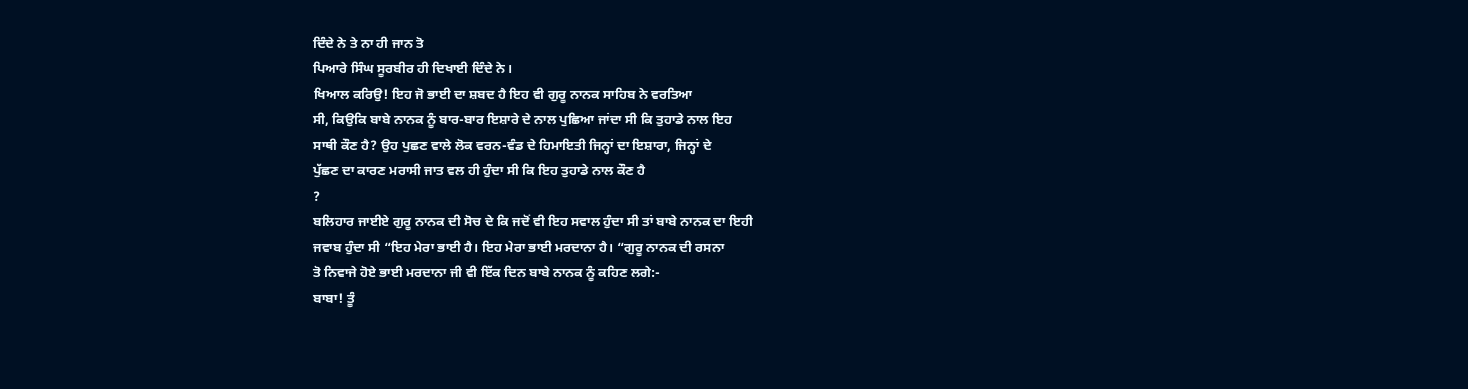ਦਿੰਦੇ ਨੇ ਤੇ ਨਾ ਹੀ ਜਾਨ ਤੋ
ਪਿਆਰੇ ਸਿੰਘ ਸੂਰਬੀਰ ਹੀ ਦਿਖਾਈ ਦਿੰਦੇ ਨੇ।
ਖਿਆਲ ਕਰਿਉ! ਇਹ ਜੋ ਭਾਈ ਦਾ ਸ਼ਬਦ ਹੈ ਇਹ ਵੀ ਗੁਰੂ ਨਾਨਕ ਸਾਹਿਬ ਨੇ ਵਰਤਿਆ
ਸੀ, ਕਿਉਕਿ ਬਾਬੇ ਨਾਨਕ ਨੂੰ ਬਾਰ-ਬਾਰ ਇਸ਼ਾਰੇ ਦੇ ਨਾਲ ਪੁਛਿਆ ਜਾਂਦਾ ਸੀ ਕਿ ਤੁਹਾਡੇ ਨਾਲ ਇਹ
ਸਾਥੀ ਕੌਣ ਹੈ? ਉਹ ਪੁਛਣ ਵਾਲੇ ਲੋਕ ਵਰਨ-ਵੰਡ ਦੇ ਹਿਮਾਇਤੀ ਜਿਨ੍ਹਾਂ ਦਾ ਇਸ਼ਾਰਾ, ਜਿਨ੍ਹਾਂ ਦੇ
ਪੁੱਛਣ ਦਾ ਕਾਰਣ ਮਰਾਸੀ ਜਾਤ ਵਲ ਹੀ ਹੁੰਦਾ ਸੀ ਕਿ ਇਹ ਤੁਹਾਡੇ ਨਾਲ ਕੌਣ ਹੈ
?
ਬਲਿਹਾਰ ਜਾਈਏ ਗੁਰੂ ਨਾਨਕ ਦੀ ਸੋਚ ਦੇ ਕਿ ਜਦੋਂ ਵੀ ਇਹ ਸਵਾਲ ਹੁੰਦਾ ਸੀ ਤਾਂ ਬਾਬੇ ਨਾਨਕ ਦਾ ਇਹੀ
ਜਵਾਬ ਹੁੰਦਾ ਸੀ “ਇਹ ਮੇਰਾ ਭਾਈ ਹੈ। ਇਹ ਮੇਰਾ ਭਾਈ ਮਰਦਾਨਾ ਹੈ। “ਗੁਰੂ ਨਾਨਕ ਦੀ ਰਸਨਾ
ਤੋ ਨਿਵਾਜੇ ਹੋਏ ਭਾਈ ਮਰਦਾਨਾ ਜੀ ਵੀ ਇੱਕ ਦਿਨ ਬਾਬੇ ਨਾਨਕ ਨੂੰ ਕਹਿਣ ਲਗੇ:-
ਬਾਬਾ! ਤੂੰ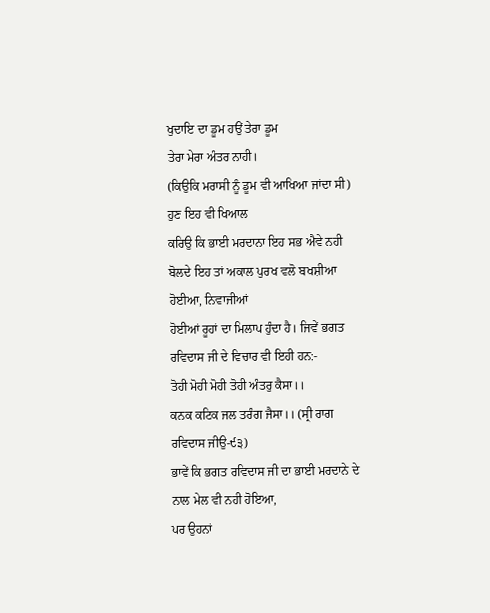ਖੁਦਾਇ ਦਾ ਡੂਮ ਹਉਂ ਤੇਰਾ ਡੂਮ
ਤੇਰਾ ਮੇਰਾ ਅੰਤਰ ਨਾਹੀ।
(ਕਿਉਕਿ ਮਰਾਸੀ ਨੂੰ ਡੂਮ ਵੀ ਆਖਿਆ ਜਾਂਦਾ ਸੀ) ਹੁਣ ਇਹ ਵੀ ਖਿਆਲ
ਕਰਿਉ ਕਿ ਭਾਈ ਮਰਦਾਨਾ ਇਹ ਸਭ ਐਵੇ ਨਹੀ ਬੋਲਦੇ ਇਹ ਤਾਂ ਅਕਾਲ ਪੁਰਖ ਵਲੋ ਬਖਸ਼ੀਆ ਹੋਈਆ, ਨਿਵਾਜੀਆਂ
ਹੋਈਆਂ ਰੂਹਾਂ ਦਾ ਮਿਲਾਪ ਹੁੰਦਾ ਹੈ। ਜਿਵੇਂ ਭਗਤ ਰਵਿਦਾਸ ਜੀ ਦੇ ਵਿਚਾਰ ਵੀ ਇਹੀ ਹਨ:-
ਤੋਹੀ ਮੋਹੀ ਮੋਹੀ ਤੋਹੀ ਅੰਤਰੁ ਕੈਸਾ।।
ਕਨਕ ਕਟਿਕ ਜਲ ਤਰੰਗ ਜੈਸਾ।। (ਸ੍ਰੀ ਰਾਗ ਰਵਿਦਾਸ ਜੀਉ-੯੩)
ਭਾਵੇਂ ਕਿ ਭਗਤ ਰਵਿਦਾਸ ਜੀ ਦਾ ਭਾਈ ਮਰਦਾਨੇ ਦੇ ਨਾਲ ਮੇਲ ਵੀ ਨਹੀ ਹੋਇਆ,
ਪਰ ਉਹਨਾਂ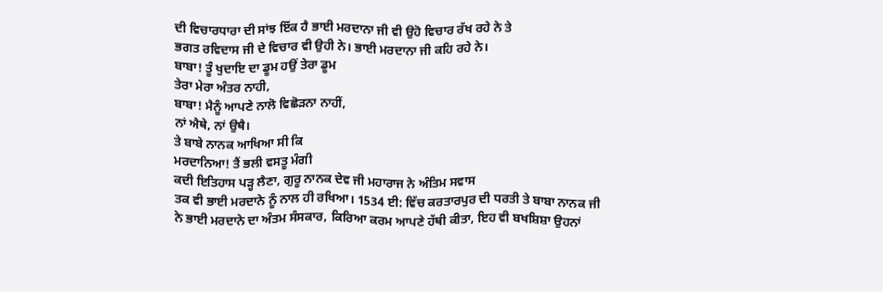ਦੀ ਵਿਚਾਰਧਾਰਾ ਦੀ ਸਾਂਝ ਇੱਕ ਹੈ ਭਾਈ ਮਰਦਾਨਾ ਜੀ ਵੀ ਉਹੋ ਵਿਚਾਰ ਰੱਖ ਰਹੇ ਨੇ ਤੇ
ਭਗਤ ਰਵਿਦਾਸ ਜੀ ਦੇ ਵਿਚਾਰ ਵੀ ਉਹੀ ਨੇ। ਭਾਈ ਮਰਦਾਨਾ ਜੀ ਕਹਿ ਰਹੇ ਨੇ।
ਬਾਬਾ! ਤੂੰ ਖੁਦਾਇ ਦਾ ਡੂਮ ਹਉਂ ਤੇਰਾ ਡੂਮ
ਤੇਰਾ ਮੇਰਾ ਅੰਤਰ ਨਾਹੀ,
ਬਾਬਾ! ਮੈਨੂੰ ਆਪਣੇ ਨਾਲੋ ਵਿਛੋੜਨਾ ਨਾਹੀਂ,
ਨਾਂ ਐਥੇ, ਨਾਂ ਉਥੈ।
ਤੇ ਬਾਬੇ ਨਾਨਕ ਆਖਿਆ ਸੀ ਕਿ
ਮਰਦਾਨਿਆ! ਤੈਂ ਭਲੀ ਵਸਤੂ ਮੰਗੀ
ਕਦੀ ਇਤਿਹਾਸ ਪੜ੍ਹ ਲੈਣਾ, ਗੁਰੂ ਨਾਨਕ ਦੇਵ ਜੀ ਮਹਾਰਾਜ ਨੇ ਅੰਤਿਮ ਸਵਾਸ
ਤਕ ਵੀ ਭਾਈ ਮਰਦਾਨੇ ਨੂੰ ਨਾਲ ਹੀ ਰਖਿਆ। 1534 ਈ: ਵਿੱਚ ਕਰਤਾਰਪੁਰ ਦੀ ਧਰਤੀ ਤੇ ਬਾਬਾ ਨਾਨਕ ਜੀ
ਨੇ ਭਾਈ ਮਰਦਾਨੇ ਦਾ ਅੰਤਮ ਸੰਸਕਾਰ, ਕਿਰਿਆ ਕਰਮ ਆਪਣੇ ਹੱਥੀ ਕੀਤਾ, ਇਹ ਵੀ ਬਖਸ਼ਿਸ਼ਾ ਉਹਨਾਂ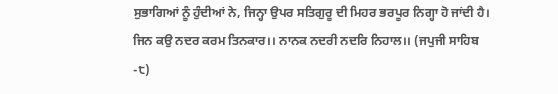ਸੁਭਾਗਿਆਂ ਨੂੰ ਹੁੰਦੀਆਂ ਨੇ, ਜਿਨ੍ਹਾ ਉਪਰ ਸਤਿਗੁਰੂ ਦੀ ਮਿਹਰ ਭਰਪੂਰ ਨਿਗ੍ਹਾ ਹੋ ਜਾਂਦੀ ਹੈ।
ਜਿਨ ਕਉ ਨਦਰ ਕਰਮ ਤਿਨਕਾਰ।। ਨਾਨਕ ਨਦਰੀ ਨਦਰਿ ਨਿਹਾਲ।। (ਜਪੁਜੀ ਸਾਹਿਬ
-੮)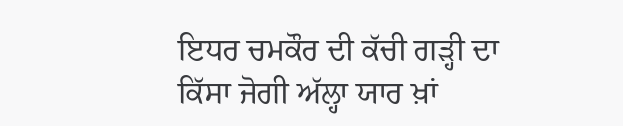ਇਧਰ ਚਮਕੌਰ ਦੀ ਕੱਚੀ ਗੜ੍ਹੀ ਦਾ ਕਿੱਸਾ ਜੋਗੀ ਅੱਲ੍ਹਾ ਯਾਰ ਖ਼ਾਂ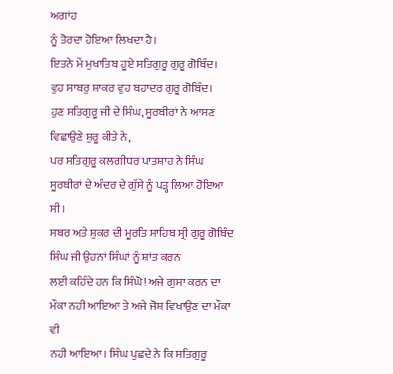ਅਗਾਂਹ
ਨੂੰ ਤੋਰਦਾ ਹੋਇਆ ਲਿਖਦਾ ਹੈ।
ਇਤਨੇ ਮੇਂ ਮੁਖਾਤਿਬ ਹੂਏ ਸਤਿਗੁਰੂ ਗੁਰੂ ਗੋਬਿੰਦ।
ਵੁਹ ਸਾਬਰੁ ਸ਼ਾਕਰ ਵੁਹ ਬਹਾਦਰ ਗੁਰੂ ਗੋਬਿੰਦ।
ਹੁਣ ਸਤਿਗੁਰੂ ਜੀ ਦੇ ਸਿੰਘ, ਸੂਰਬੀਰਾਂ ਨੇ ਆਸਣ ਵਿਛਾਉਣੇ ਸ਼ੁਰੂ ਕੀਤੇ ਨੇ,
ਪਰ ਸਤਿਗੁਰੂ ਕਲਗੀਧਰ ਪਾਤਸ਼ਾਹ ਨੇ ਸਿੰਘ ਸੂਰਬੀਰਾਂ ਦੇ ਅੰਦਰ ਦੇ ਗੁੱਸੇ ਨੂੰ ਪੜ੍ਹ ਲਿਆ ਹੋਇਆ ਸੀ।
ਸਬਰ ਅਤੇ ਸ਼ੁਕਰ ਦੀ ਮੂਰਤਿ ਸਾਹਿਬ ਸ੍ਰੀ ਗੁਰੂ ਗੋਬਿੰਦ ਸਿੰਘ ਜੀ ਉਹਨਾਂ ਸਿੰਘਾਂ ਨੂੰ ਸ਼ਾਂਤ ਕਰਨ
ਲਈ ਕਹਿੰਦੇ ਹਨ ਕਿ ਸਿੰਘੋ! ਅਜੇ ਗੁਸਾ ਕਰਨ ਦਾ ਮੌਕਾ ਨਹੀ ਆਇਆ ਤੇ ਅਜੇ ਜੋਸ਼ ਵਿਖਾਉਣ ਦਾ ਮੌਕਾ ਵੀ
ਨਹੀ ਆਇਆ। ਸਿੰਘ ਪੁਛਦੇ ਨੇ ਕਿ ਸਤਿਗੁਰੂ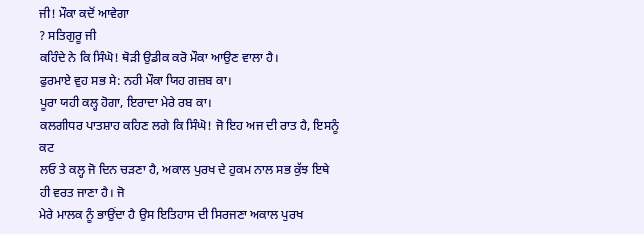ਜੀ! ਮੌਕਾ ਕਦੋਂ ਆਵੇਗਾ
? ਸਤਿਗੁਰੂ ਜੀ
ਕਹਿੰਦੇ ਨੇ ਕਿ ਸਿੰਘੋ! ਥੋੜੀ ਉਡੀਕ ਕਰੋ ਮੌਕਾ ਆਉਣ ਵਾਲਾ ਹੈ।
ਫੁਰਮਾਏ ਵੁਹ ਸਭ ਸੇ: ਨਹੀ ਮੌਕਾ ਯਿਹ ਗਜ਼ਬ ਕਾ।
ਪੂਰਾ ਯਹੀ ਕਲ੍ਹ ਹੋਗਾ, ਇਰਾਦਾ ਮੇਰੇ ਰਬ ਕਾ।
ਕਲਗੀਧਰ ਪਾਤਸ਼ਾਹ ਕਹਿਣ ਲਗੇ ਕਿ ਸਿੰਘੋ! ਜੋ ਇਹ ਅਜ ਦੀ ਰਾਤ ਹੈ, ਇਸਨੂੰ ਕਟ
ਲਓ ਤੇ ਕਲ੍ਹ ਜੋ ਦਿਨ ਚੜਣਾ ਹੈ, ਅਕਾਲ ਪੁਰਖ ਦੇ ਹੁਕਮ ਨਾਲ ਸਭ ਕੁੱਝ ਇਥੇ ਹੀ ਵਰਤ ਜਾਣਾ ਹੈ। ਜੋ
ਮੇਰੇ ਮਾਲਕ ਨੂੰ ਭਾਉਂਦਾ ਹੈ ਉਸ ਇਤਿਹਾਸ ਦੀ ਸਿਰਜਣਾ ਅਕਾਲ ਪੁਰਖ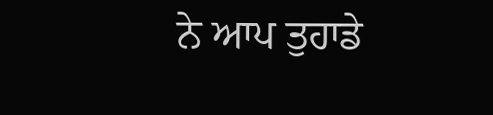ਨੇ ਆਪ ਤੁਹਾਡੇ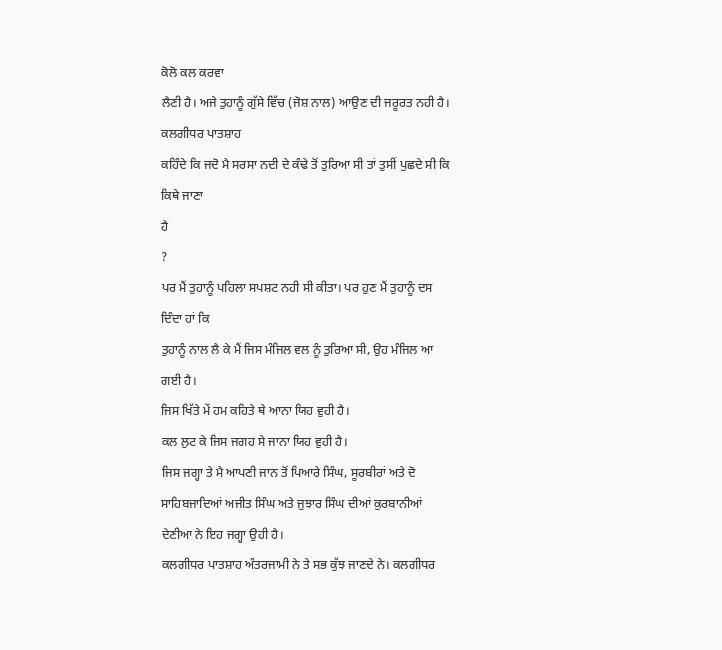ਕੋਲੋ ਕਲ ਕਰਵਾ
ਲੈਣੀ ਹੈ। ਅਜੇ ਤੁਹਾਨੂੰ ਗੁੱਸੇ ਵਿੱਚ (ਜੋਸ਼ ਨਾਲ) ਆਉਣ ਦੀ ਜਰੂਰਤ ਨਹੀ ਹੈ। ਕਲਗੀਧਰ ਪਾਤਸ਼ਾਹ
ਕਹਿੰਦੇ ਕਿ ਜਦੋ ਮੈ ਸਰਸਾ ਨਦੀ ਦੇ ਕੰਢੇ ਤੋਂ ਤੁਰਿਆ ਸੀ ਤਾਂ ਤੁਸੀਂ ਪੁਛਦੇ ਸੀ ਕਿ ਕਿਥੇ ਜਾਣਾ
ਹੈ
?
ਪਰ ਮੈਂ ਤੁਹਾਨੂੰ ਪਹਿਲਾ ਸਪਸ਼ਟ ਨਹੀ ਸੀ ਕੀਤਾ। ਪਰ ਹੁਣ ਮੈਂ ਤੁਹਾਨੂੰ ਦਸ ਦਿੰਦਾ ਹਾਂ ਕਿ
ਤੁਹਾਨੂੰ ਨਾਲ ਲੈ ਕੇ ਮੈਂ ਜਿਸ ਮੰਜਿਲ ਵਲ ਨੂੰ ਤੁਰਿਆ ਸੀ, ਉਹ ਮੰਜਿਲ ਆ ਗਈ ਹੈ।
ਜਿਸ ਖਿੱਤੇ ਮੇਂ ਹਮ ਕਹਿਤੇ ਥੇ ਆਨਾ ਯਿਹ ਵੁਹੀ ਹੈ।
ਕਲ ਲੁਟ ਕੇ ਜਿਸ ਜਗਹ ਸੇ ਜਾਨਾ ਯਿਹ ਵੁਹੀ ਹੈ।
ਜਿਸ ਜਗ੍ਹਾ ਤੇ ਮੈ ਆਪਣੀ ਜਾਨ ਤੋਂ ਪਿਆਰੇ ਸਿੰਘ, ਸੂਰਬੀਰਾਂ ਅਤੇ ਦੋ
ਸਾਹਿਬਜਾਦਿਆਂ ਅਜੀਤ ਸਿੰਘ ਅਤੇ ਜੁਝਾਰ ਸਿੰਘ ਦੀਆਂ ਕੁਰਬਾਨੀਆਂ ਦੇਣੀਆ ਨੇ ਇਹ ਜਗ੍ਹਾ ਉਹੀ ਹੈ।
ਕਲਗੀਧਰ ਪਾਤਸ਼ਾਹ ਅੰਤਰਜਾਮੀ ਨੇ ਤੇ ਸਭ ਕੁੱਝ ਜਾਣਦੇ ਨੇ। ਕਲਗੀਧਰ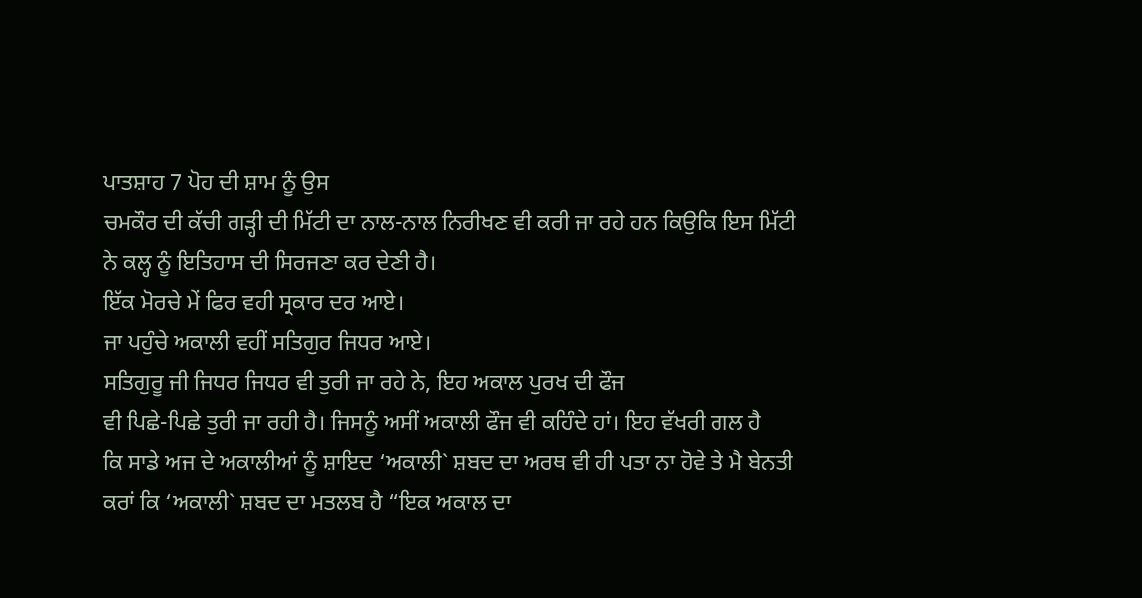ਪਾਤਸ਼ਾਹ 7 ਪੋਹ ਦੀ ਸ਼ਾਮ ਨੂੰ ਉਸ
ਚਮਕੌਰ ਦੀ ਕੱਚੀ ਗੜ੍ਹੀ ਦੀ ਮਿੱਟੀ ਦਾ ਨਾਲ-ਨਾਲ ਨਿਰੀਖਣ ਵੀ ਕਰੀ ਜਾ ਰਹੇ ਹਨ ਕਿਉਕਿ ਇਸ ਮਿੱਟੀ
ਨੇ ਕਲ੍ਹ ਨੂੰ ਇਤਿਹਾਸ ਦੀ ਸਿਰਜਣਾ ਕਰ ਦੇਣੀ ਹੈ।
ਇੱਕ ਮੋਰਚੇ ਮੇਂ ਫਿਰ ਵਹੀ ਸ੍ਰਕਾਰ ਦਰ ਆਏ।
ਜਾ ਪਹੁੰਚੇ ਅਕਾਲੀ ਵਹੀਂ ਸਤਿਗੁਰ ਜਿਧਰ ਆਏ।
ਸਤਿਗੁਰੂ ਜੀ ਜਿਧਰ ਜਿਧਰ ਵੀ ਤੁਰੀ ਜਾ ਰਹੇ ਨੇ, ਇਹ ਅਕਾਲ ਪੁਰਖ ਦੀ ਫੌਜ
ਵੀ ਪਿਛੇ-ਪਿਛੇ ਤੁਰੀ ਜਾ ਰਹੀ ਹੈ। ਜਿਸਨੂੰ ਅਸੀਂ ਅਕਾਲੀ ਫੌਜ ਵੀ ਕਹਿੰਦੇ ਹਾਂ। ਇਹ ਵੱਖਰੀ ਗਲ ਹੈ
ਕਿ ਸਾਡੇ ਅਜ ਦੇ ਅਕਾਲੀਆਂ ਨੂੰ ਸ਼ਾਇਦ ‘ਅਕਾਲੀ` ਸ਼ਬਦ ਦਾ ਅਰਥ ਵੀ ਹੀ ਪਤਾ ਨਾ ਹੋਵੇ ਤੇ ਮੈ ਬੇਨਤੀ
ਕਰਾਂ ਕਿ ‘ਅਕਾਲੀ` ਸ਼ਬਦ ਦਾ ਮਤਲਬ ਹੈ “ਇਕ ਅਕਾਲ ਦਾ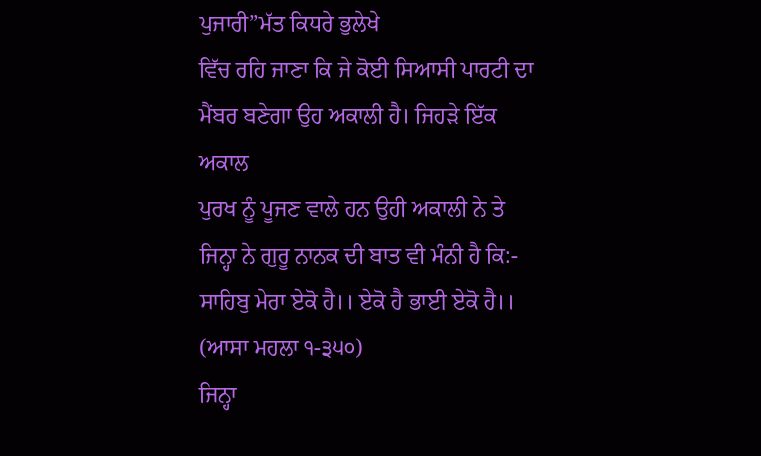ਪੁਜਾਰੀ”ਮੱਤ ਕਿਧਰੇ ਭੁਲੇਖੇ
ਵਿੱਚ ਰਹਿ ਜਾਣਾ ਕਿ ਜੇ ਕੋਈ ਸਿਆਸੀ ਪਾਰਟੀ ਦਾ ਮੈਂਬਰ ਬਣੇਗਾ ਉਹ ਅਕਾਲੀ ਹੈ। ਜਿਹੜੇ ਇੱਕ ਅਕਾਲ
ਪੁਰਖ ਨੂੰ ਪੂਜਣ ਵਾਲੇ ਹਨ ਉਹੀ ਅਕਾਲੀ ਨੇ ਤੇ ਜਿਨ੍ਹਾ ਨੇ ਗੁਰੂ ਨਾਨਕ ਦੀ ਬਾਤ ਵੀ ਮੰਨੀ ਹੈ ਕਿ:-
ਸਾਹਿਬੁ ਮੇਰਾ ਏਕੋ ਹੈ।। ਏਕੋ ਹੈ ਭਾਈ ਏਕੋ ਹੈ।। (ਆਸਾ ਮਹਲਾ ੧-੩੫੦)
ਜਿਨ੍ਹਾ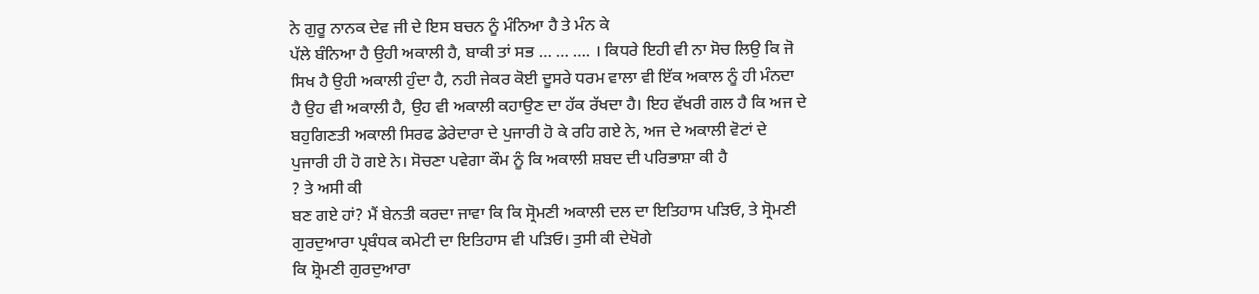ਨੇ ਗੁਰੂ ਨਾਨਕ ਦੇਵ ਜੀ ਦੇ ਇਸ ਬਚਨ ਨੂੰ ਮੰਨਿਆ ਹੈ ਤੇ ਮੰਨ ਕੇ
ਪੱਲੇ ਬੰਨਿਆ ਹੈ ਉਹੀ ਅਕਾਲੀ ਹੈ, ਬਾਕੀ ਤਾਂ ਸਭ … … …. । ਕਿਧਰੇ ਇਹੀ ਵੀ ਨਾ ਸੋਚ ਲਿਉ ਕਿ ਜੋ
ਸਿਖ ਹੈ ਉਹੀ ਅਕਾਲੀ ਹੁੰਦਾ ਹੈ, ਨਹੀ ਜੇਕਰ ਕੋਈ ਦੂਸਰੇ ਧਰਮ ਵਾਲਾ ਵੀ ਇੱਕ ਅਕਾਲ ਨੂੰ ਹੀ ਮੰਨਦਾ
ਹੈ ਉਹ ਵੀ ਅਕਾਲੀ ਹੈ, ਉਹ ਵੀ ਅਕਾਲੀ ਕਹਾਉਣ ਦਾ ਹੱਕ ਰੱਖਦਾ ਹੈ। ਇਹ ਵੱਖਰੀ ਗਲ ਹੈ ਕਿ ਅਜ ਦੇ
ਬਹੁਗਿਣਤੀ ਅਕਾਲੀ ਸਿਰਫ ਡੇਰੇਦਾਰਾ ਦੇ ਪੁਜਾਰੀ ਹੋ ਕੇ ਰਹਿ ਗਏ ਨੇ, ਅਜ ਦੇ ਅਕਾਲੀ ਵੋਟਾਂ ਦੇ
ਪੁਜਾਰੀ ਹੀ ਹੋ ਗਏ ਨੇ। ਸੋਚਣਾ ਪਵੇਗਾ ਕੌਮ ਨੂੰ ਕਿ ਅਕਾਲੀ ਸ਼ਬਦ ਦੀ ਪਰਿਭਾਸ਼ਾ ਕੀ ਹੈ
? ਤੇ ਅਸੀ ਕੀ
ਬਣ ਗਏ ਹਾਂ? ਮੈਂ ਬੇਨਤੀ ਕਰਦਾ ਜਾਵਾ ਕਿ ਕਿ ਸ੍ਰੋਮਣੀ ਅਕਾਲੀ ਦਲ ਦਾ ਇਤਿਹਾਸ ਪੜਿਓ, ਤੇ ਸ੍ਰੋਮਣੀ
ਗੁਰਦੁਆਰਾ ਪ੍ਰਬੰਧਕ ਕਮੇਟੀ ਦਾ ਇਤਿਹਾਸ ਵੀ ਪੜਿਓ। ਤੁਸੀ ਕੀ ਦੇਖੋਗੇ
ਕਿ ਸ਼੍ਰੋਮਣੀ ਗੁਰਦੁਆਰਾ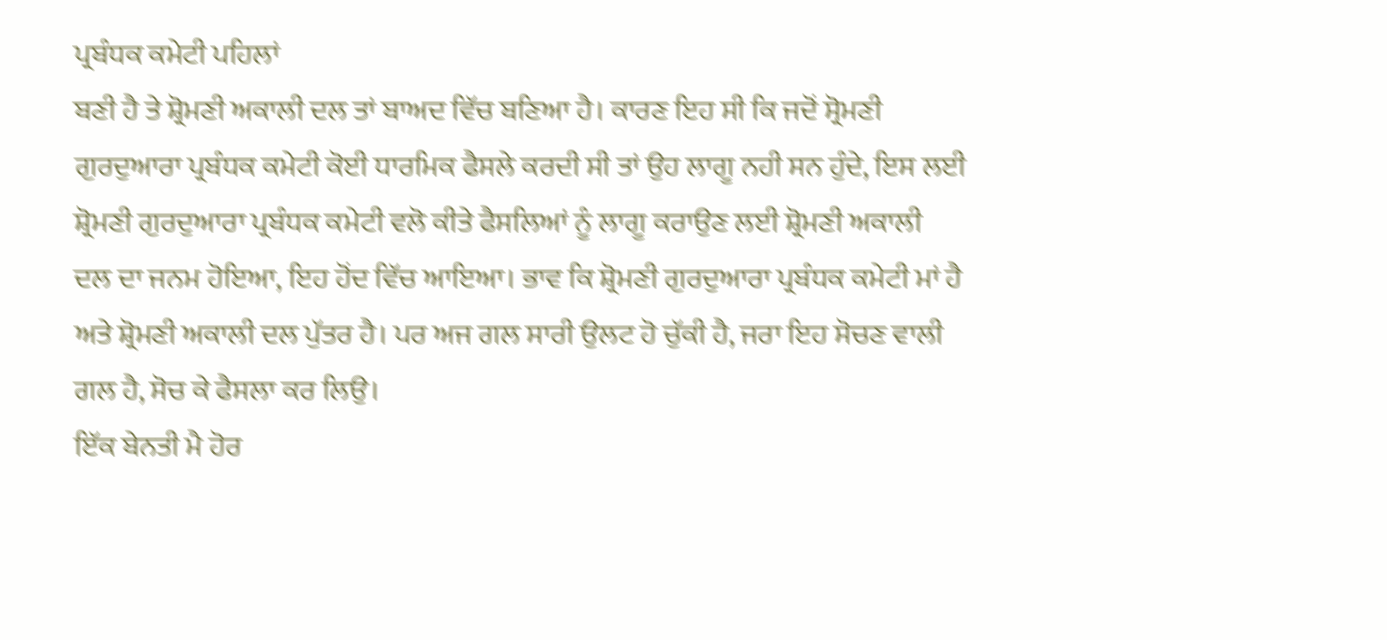ਪ੍ਰਬੰਧਕ ਕਮੇਟੀ ਪਹਿਲਾਂ
ਬਣੀ ਹੈ ਤੇ ਸ਼੍ਰੋਮਣੀ ਅਕਾਲੀ ਦਲ ਤਾਂ ਬਾਅਦ ਵਿੱਚ ਬਣਿਆ ਹੈ। ਕਾਰਣ ਇਹ ਸੀ ਕਿ ਜਦੋਂ ਸ੍ਰੋਮਣੀ
ਗੁਰਦੁਆਰਾ ਪ੍ਰਬੰਧਕ ਕਮੇਟੀ ਕੋਈ ਧਾਰਮਿਕ ਫੈਸਲੇ ਕਰਦੀ ਸੀ ਤਾਂ ਉਹ ਲਾਗੂ ਨਹੀ ਸਨ ਹੁੰਦੇ, ਇਸ ਲਈ
ਸ਼੍ਰੋਮਣੀ ਗੁਰਦੁਆਰਾ ਪ੍ਰਬੰਧਕ ਕਮੇਟੀ ਵਲੋ ਕੀਤੇ ਫੈਸਲਿਆਂ ਨੂੰ ਲਾਗੂ ਕਰਾਉਣ ਲਈ ਸ਼੍ਰੋਮਣੀ ਅਕਾਲੀ
ਦਲ ਦਾ ਜਨਮ ਹੋਇਆ, ਇਹ ਹੋਂਦ ਵਿੱਚ ਆਇਆ। ਭਾਵ ਕਿ ਸ਼੍ਰੋਮਣੀ ਗੁਰਦੁਆਰਾ ਪ੍ਰਬੰਧਕ ਕਮੇਟੀ ਮਾਂ ਹੈ
ਅਤੇ ਸ਼੍ਰੋਮਣੀ ਅਕਾਲੀ ਦਲ ਪੁੱਤਰ ਹੈ। ਪਰ ਅਜ ਗਲ ਸਾਰੀ ਉਲਟ ਹੋ ਚੁੱਕੀ ਹੈ, ਜਰਾ ਇਹ ਸੋਚਣ ਵਾਲੀ
ਗਲ ਹੈ, ਸੋਚ ਕੇ ਫੈਸਲਾ ਕਰ ਲਿਉ।
ਇੱਕ ਬੇਨਤੀ ਮੈ ਹੋਰ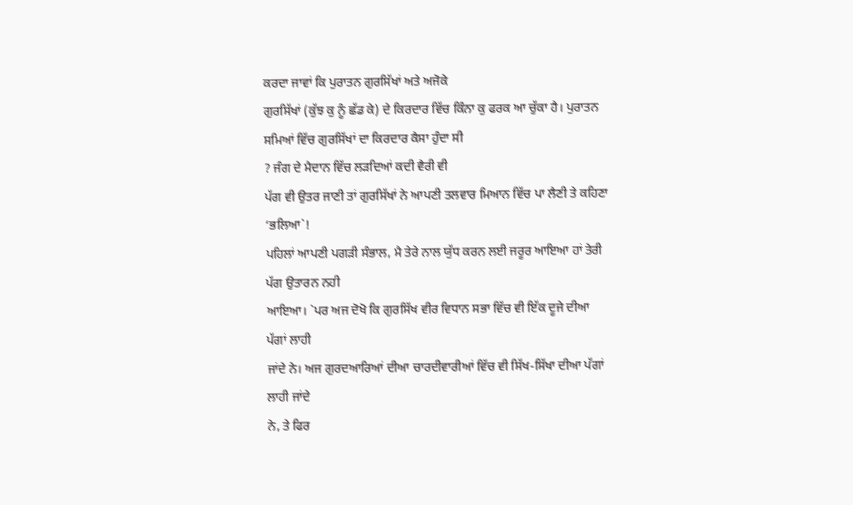ਕਰਦਾ ਜਾਵਾਂ ਕਿ ਪੁਰਾਤਨ ਗੁਰਸਿੱਖਾਂ ਅਤੇ ਅਜੋਕੇ
ਗੁਰਸਿੱਖਾਂ (ਕੁੱਝ ਕੁ ਨੂੰ ਛੱਡ ਕੇ) ਦੇ ਕਿਰਦਾਰ ਵਿੱਚ ਕਿੰਨਾ ਕੁ ਫਰਕ ਆ ਚੁੱਕਾ ਹੈ। ਪੁਰਾਤਨ
ਸਮਿਆਂ ਵਿੱਚ ਗੁਰਸਿੱਖਾਂ ਦਾ ਕਿਰਦਾਰ ਕੈਸਾ ਹੁੰਦਾ ਸੀ
? ਜੰਗ ਦੇ ਮੈਦਾਨ ਵਿੱਚ ਲੜਦਿਆਂ ਕਦੀ ਵੈਰੀ ਵੀ
ਪੱਗ ਵੀ ਉਤਰ ਜਾਣੀ ਤਾਂ ਗੁਰਸਿੱਖਾਂ ਨੇ ਆਪਣੀ ਤਲਵਾਰ ਮਿਆਨ ਵਿੱਚ ਪਾ ਲੈਣੀ ਤੇ ਕਹਿਣਾ ‘ਭਲਿਆ`!
ਪਹਿਲਾਂ ਆਪਣੀ ਪਗੜੀ ਸੰਭਾਲ, ਮੈ ਤੇਰੇ ਨਾਲ ਯੁੱਧ ਕਰਨ ਲਈ ਜਰੂਰ ਆਇਆ ਹਾਂ ਤੇਰੀ ਪੱਗ ਉਤਾਰਨ ਨਹੀ
ਆਇਆ। `ਪਰ ਅਜ ਦੋਖੋ ਕਿ ਗੁਰਸਿੱਖ ਵੀਰ ਵਿਧਾਨ ਸਭਾ ਵਿੱਚ ਵੀ ਇੱਕ ਦੂਜੇ ਦੀਆ ਪੱਗਾਂ ਲਾਹੀ
ਜਾਂਦੇ ਨੇ। ਅਜ ਗੁਰਦਆਰਿਆਂ ਦੀਆ ਚਾਰਦੀਵਾਰੀਆਂ ਵਿੱਚ ਵੀ ਸਿੱਖ-ਸਿੱਖਾ ਦੀਆ ਪੱਗਾਂ ਲਾਹੀ ਜਾਂਦੇ
ਨੇ, ਤੇ ਫਿਰ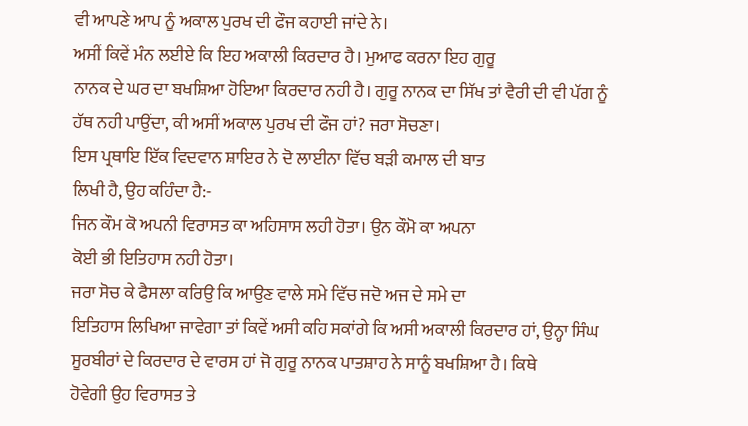ਵੀ ਆਪਣੇ ਆਪ ਨੂੰ ਅਕਾਲ ਪੁਰਖ ਦੀ ਫੌਜ ਕਹਾਈ ਜਾਂਦੇ ਨੇ।
ਅਸੀਂ ਕਿਵੇਂ ਮੰਨ ਲਈਏ ਕਿ ਇਹ ਅਕਾਲੀ ਕਿਰਦਾਰ ਹੈ। ਮੁਆਫ ਕਰਨਾ ਇਹ ਗੁਰੂ
ਨਾਨਕ ਦੇ ਘਰ ਦਾ ਬਖਸ਼ਿਆ ਹੋਇਆ ਕਿਰਦਾਰ ਨਹੀ ਹੈ। ਗੁਰੂ ਨਾਨਕ ਦਾ ਸਿੱਖ ਤਾਂ ਵੈਰੀ ਦੀ ਵੀ ਪੱਗ ਨੂੰ
ਹੱਥ ਨਹੀ ਪਾਉਂਦਾ, ਕੀ ਅਸੀਂ ਅਕਾਲ ਪੁਰਖ ਦੀ ਫੌਜ ਹਾਂ? ਜਰਾ ਸੋਚਣਾ।
ਇਸ ਪ੍ਰਥਾਇ ਇੱਕ ਵਿਦਵਾਨ ਸ਼ਾਇਰ ਨੇ ਦੋ ਲਾਈਨਾ ਵਿੱਚ ਬੜੀ ਕਮਾਲ ਦੀ ਬਾਤ
ਲਿਖੀ ਹੈ, ਉਹ ਕਹਿੰਦਾ ਹੈ:-
ਜਿਨ ਕੌਮ ਕੋ ਅਪਨੀ ਵਿਰਾਸਤ ਕਾ ਅਹਿਸਾਸ ਲਹੀ ਹੋਤਾ। ਉਨ ਕੌਮੋ ਕਾ ਅਪਨਾ
ਕੋਈ ਭੀ ਇਤਿਹਾਸ ਨਹੀ ਹੋਤਾ।
ਜਰਾ ਸੋਚ ਕੇ ਫੈਸਲਾ ਕਰਿਉ ਕਿ ਆਉਣ ਵਾਲੇ ਸਮੇ ਵਿੱਚ ਜਦੋ ਅਜ ਦੇ ਸਮੇ ਦਾ
ਇਤਿਹਾਸ ਲਿਖਿਆ ਜਾਵੇਗਾ ਤਾਂ ਕਿਵੇਂ ਅਸੀ ਕਹਿ ਸਕਾਂਗੇ ਕਿ ਅਸੀ ਅਕਾਲੀ ਕਿਰਦਾਰ ਹਾਂ, ਉਨ੍ਹਾ ਸਿੰਘ
ਸੂਰਬੀਰਾਂ ਦੇ ਕਿਰਦਾਰ ਦੇ ਵਾਰਸ ਹਾਂ ਜੋ ਗੁਰੂ ਨਾਨਕ ਪਾਤਸ਼ਾਹ ਨੇ ਸਾਨੂੰ ਬਖਸ਼ਿਆ ਹੈ। ਕਿਥੇ
ਹੋਵੇਗੀ ਉਹ ਵਿਰਾਸਤ ਤੇ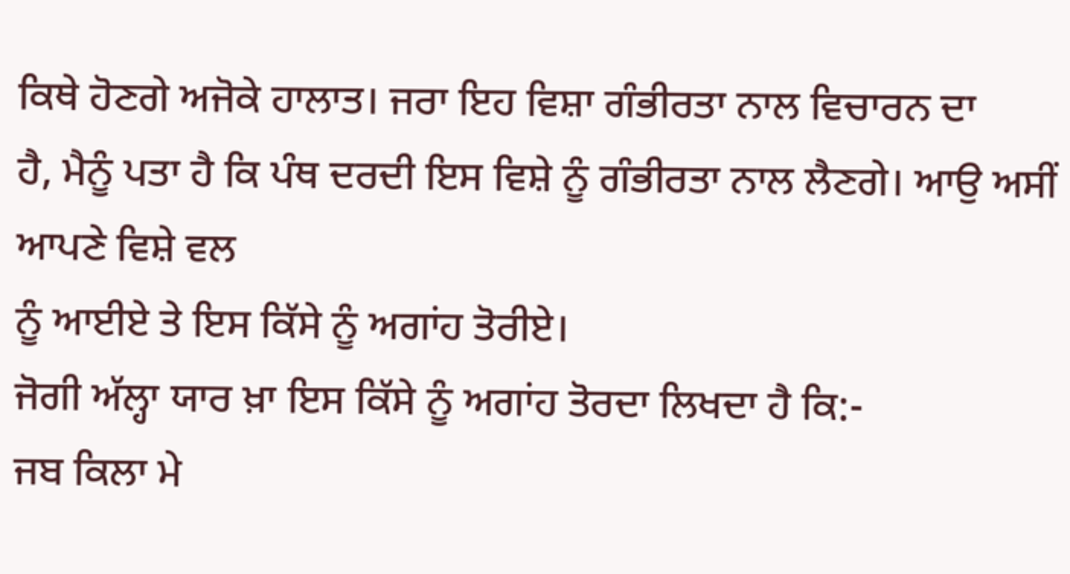ਕਿਥੇ ਹੋਣਗੇ ਅਜੋਕੇ ਹਾਲਾਤ। ਜਰਾ ਇਹ ਵਿਸ਼ਾ ਗੰਭੀਰਤਾ ਨਾਲ ਵਿਚਾਰਨ ਦਾ
ਹੈ, ਮੈਨੂੰ ਪਤਾ ਹੈ ਕਿ ਪੰਥ ਦਰਦੀ ਇਸ ਵਿਸ਼ੇ ਨੂੰ ਗੰਭੀਰਤਾ ਨਾਲ ਲੈਣਗੇ। ਆਉ ਅਸੀਂ ਆਪਣੇ ਵਿਸ਼ੇ ਵਲ
ਨੂੰ ਆਈਏ ਤੇ ਇਸ ਕਿੱਸੇ ਨੂੰ ਅਗਾਂਹ ਤੋਰੀਏ।
ਜੋਗੀ ਅੱਲ੍ਹਾ ਯਾਰ ਖ਼ਾ ਇਸ ਕਿੱਸੇ ਨੂੰ ਅਗਾਂਹ ਤੋਰਦਾ ਲਿਖਦਾ ਹੈ ਕਿ:-
ਜਬ ਕਿਲਾ ਮੇ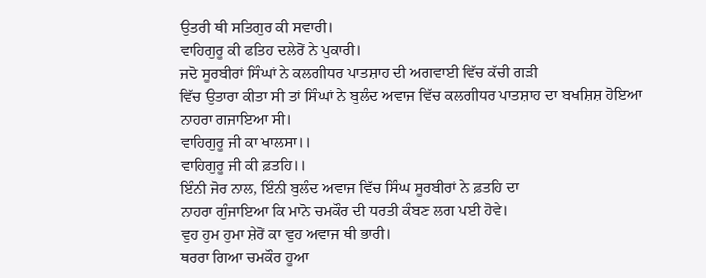ਉਤਰੀ ਥੀ ਸਤਿਗੁਰ ਕੀ ਸਵਾਰੀ।
ਵਾਹਿਗੁਰੂ ਕੀ ਫਤਿਹ ਦਲੇਰੋਂ ਨੇ ਪੁਕਾਰੀ।
ਜਦੋ ਸੂਰਬੀਰਾਂ ਸਿੰਘਾਂ ਨੇ ਕਲਗੀਧਰ ਪਾਤਸ਼ਾਹ ਦੀ ਅਗਵਾਈ ਵਿੱਚ ਕੱਚੀ ਗੜੀ
ਵਿੱਚ ਉਤਾਰਾ ਕੀਤਾ ਸੀ ਤਾਂ ਸਿੰਘਾਂ ਨੇ ਬੁਲੰਦ ਅਵਾਜ ਵਿੱਚ ਕਲਗੀਧਰ ਪਾਤਸ਼ਾਹ ਦਾ ਬਖਸ਼ਿਸ਼ ਹੋਇਆ
ਨਾਹਰਾ ਗਜਾਇਆ ਸੀ।
ਵਾਹਿਗੁਰੂ ਜੀ ਕਾ ਖਾਲਸਾ।।
ਵਾਹਿਗੁਰੂ ਜੀ ਕੀ ਫ਼ਤਹਿ।।
ਇੰਨੀ ਜੋਰ ਨਾਲ, ਇੰਨੀ ਬੁਲੰਦ ਅਵਾਜ ਵਿੱਚ ਸਿੰਘ ਸੂਰਬੀਰਾਂ ਨੇ ਫ਼ਤਹਿ ਦਾ
ਨਾਹਰਾ ਗੁੰਜਾਇਆ ਕਿ ਮਾਨੋ ਚਮਕੌਰ ਦੀ ਧਰਤੀ ਕੰਬਣ ਲਗ ਪਈ ਹੋਵੇ।
ਵੁਹ ਹੁਮ ਹੁਮਾ ਸ਼ੇਰੋਂ ਕਾ ਵੁਹ ਅਵਾਜ ਥੀ ਭਾਰੀ।
ਥਰਰਾ ਗਿਆ ਚਮਕੌਰ ਹੂਆ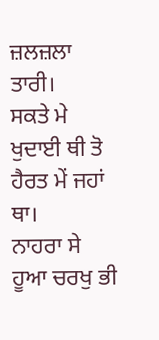ਜ਼ਲਜ਼ਲਾ ਤਾਰੀ।
ਸਕਤੇ ਮੇ ਖੁਦਾਈ ਥੀ ਤੋ ਹੈਰਤ ਮੇਂ ਜਹਾਂ ਥਾ।
ਨਾਹਰਾ ਸੇ ਹੂਆ ਚਰਖੁ ਭੀ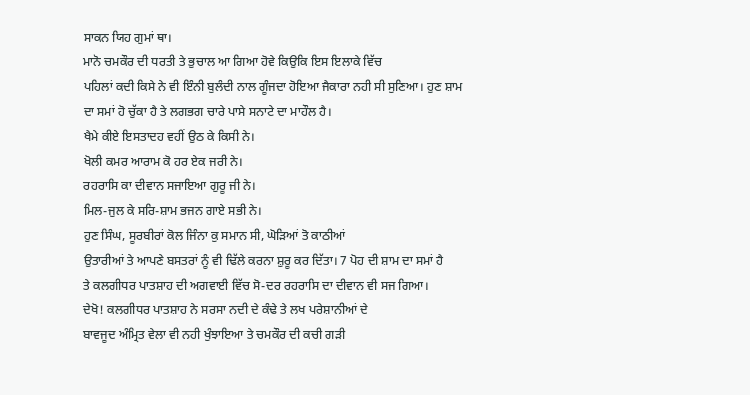ਸਾਕਨ ਯਿਹ ਗੁਮਾਂ ਥਾ।
ਮਾਨੋ ਚਮਕੌਰ ਦੀ ਧਰਤੀ ਤੇ ਭੁਚਾਲ ਆ ਗਿਆ ਹੋਵੇ ਕਿਉਕਿ ਇਸ ਇਲਾਕੇ ਵਿੱਚ
ਪਹਿਲਾਂ ਕਦੀ ਕਿਸੇ ਨੇ ਵੀ ਇੰਨੀ ਬੁਲੰਦੀ ਨਾਲ ਗੂੰਜਦਾ ਹੋਇਆ ਜੈਕਾਰਾ ਨਹੀ ਸੀ ਸੁਣਿਆ। ਹੁਣ ਸ਼ਾਮ
ਦਾ ਸਮਾਂ ਹੋ ਚੁੱਕਾ ਹੈ ਤੇ ਲਗਭਗ ਚਾਰੇ ਪਾਸੇ ਸਨਾਟੇ ਦਾ ਮਾਹੌਲ ਹੈ।
ਖੈਮੇ ਕੀਏ ਇਸਤਾਦਹ ਵਹੀਂ ਉਠ ਕੇ ਕਿਸੀ ਨੇ।
ਖੋਲੀ ਕਮਰ ਆਰਾਮ ਕੋ ਹਰ ਏਕ ਜਰੀ ਨੇ।
ਰਹਰਾਸਿ ਕਾ ਦੀਵਾਨ ਸਜਾਇਆ ਗੁਰੂ ਜੀ ਨੇ।
ਮਿਲ-ਜੁਲ ਕੇ ਸਰਿ-ਸ਼ਾਮ ਭਜਨ ਗਾਏ ਸਭੀ ਨੇ।
ਹੁਣ ਸਿੰਘ, ਸੂਰਬੀਰਾਂ ਕੋਲ ਜਿੰਨਾ ਕੁ ਸਮਾਨ ਸੀ, ਘੋੜਿਆਂ ਤੋ ਕਾਠੀਆਂ
ਉਤਾਰੀਆਂ ਤੇ ਆਪਣੇ ਬਸਤਰਾਂ ਨੂੰ ਵੀ ਢਿੱਲੇ ਕਰਨਾ ਸ਼ੁਰੂ ਕਰ ਦਿੱਤਾ। 7 ਪੋਹ ਦੀ ਸ਼ਾਮ ਦਾ ਸਮਾਂ ਹੈ
ਤੇ ਕਲਗੀਧਰ ਪਾਤਸ਼ਾਹ ਦੀ ਅਗਵਾਈ ਵਿੱਚ ਸੋ-ਦਰ ਰਹਰਾਸਿ ਦਾ ਦੀਵਾਨ ਵੀ ਸਜ ਗਿਆ।
ਦੇਖੋ! ਕਲਗੀਧਰ ਪਾਤਸ਼ਾਹ ਨੇ ਸਰਸਾ ਨਦੀ ਦੇ ਕੰਢੇ ਤੇ ਲਖ ਪਰੇਸ਼ਾਨੀਆਂ ਦੇ
ਬਾਵਜੂਦ ਅੰਮ੍ਰਿਤ ਵੇਲਾ ਵੀ ਨਹੀ ਖੁੰਝਾਇਆ ਤੇ ਚਮਕੌਰ ਦੀ ਕਚੀ ਗੜੀ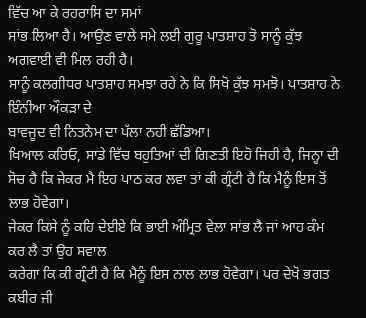ਵਿੱਚ ਆ ਕੇ ਰਹਰਾਸਿ ਦਾ ਸਮਾਂ
ਸਾਂਭ ਲਿਆ ਹੈ। ਆਉਣ ਵਾਲੇ ਸਮੇ ਲਈ ਗੁਰੂ ਪਾਤਸ਼ਾਹ ਤੋ ਸਾਨੂੰ ਕੁੱਝ ਅਗਵਾਈ ਵੀ ਮਿਲ ਰਹੀ ਹੈ।
ਸਾਨੂੰ ਕਲਗੀਧਰ ਪਾਤਸ਼ਾਹ ਸਮਝਾ ਰਹੇ ਨੇ ਕਿ ਸਿਖੋ ਕੁੱਝ ਸਮਝੋ। ਪਾਤਸ਼ਾਹ ਨੇ ਇੰਨੀਆ ਔਕੜਾ ਦੇ
ਬਾਵਜੂਦ ਵੀ ਨਿਤਨੇਮ ਦਾ ਪੱਲਾ ਨਹੀ ਛੱਡਿਆ।
ਖਿਆਲ ਕਰਿਓ, ਸਾਡੇ ਵਿੱਚ ਬਹੁਤਿਆਂ ਦੀ ਗਿਣਤੀ ਇਹੋ ਜਿਹੀ ਹੈ, ਜਿਨ੍ਹਾ ਦੀ
ਸੋਚ ਹੈ ਕਿ ਜੇਕਰ ਮੈ ਇਹ ਪਾਠ ਕਰ ਲਵਾ ਤਾਂ ਕੀ ਗ੍ਰੰਟੀ ਹੈ ਕਿ ਮੈਨੂੰ ਇਸ ਤੋਂ ਲਾਭ ਹੋਵੇਗਾ।
ਜੇਕਰ ਕਿਸੇ ਨੂੰ ਕਹਿ ਦੇਈਏ ਕਿ ਭਾਈ ਅੰਮ੍ਰਿਤ ਵੇਲਾ ਸਾਂਭ ਲੈ ਜਾਂ ਆਹ ਕੰਮ ਕਰ ਲੈ ਤਾਂ ਉਹ ਸਵਾਲ
ਕਰੇਗਾ ਕਿ ਕੀ ਗ੍ਰੰਟੀ ਹੈ ਕਿ ਮੈਨੂੰ ਇਸ ਨਾਲ ਲਾਭ ਹੋਵੇਗਾ। ਪਰ ਦੇਖੋ ਭਗਤ ਕਬੀਰ ਜੀ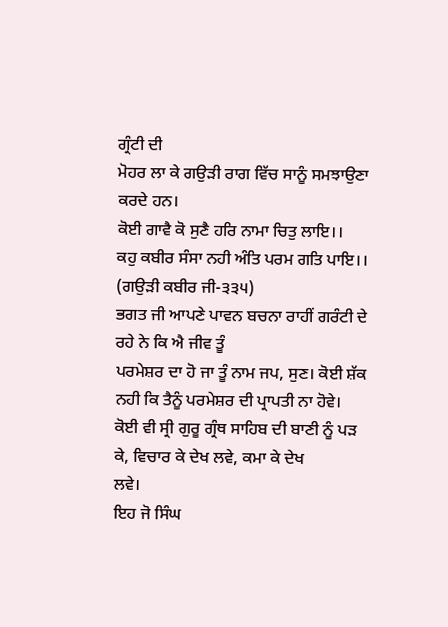ਗ੍ਰੰਟੀ ਦੀ
ਮੋਹਰ ਲਾ ਕੇ ਗਉੜੀ ਰਾਗ ਵਿੱਚ ਸਾਨੂੰ ਸਮਝਾਉਣਾ ਕਰਦੇ ਹਨ।
ਕੋਈ ਗਾਵੈ ਕੋ ਸੁਣੈ ਹਰਿ ਨਾਮਾ ਚਿਤੁ ਲਾਇ।।
ਕਹੁ ਕਬੀਰ ਸੰਸਾ ਨਹੀ ਅੰਤਿ ਪਰਮ ਗਤਿ ਪਾਇ।। (ਗਉੜੀ ਕਬੀਰ ਜੀ-੩੩੫)
ਭਗਤ ਜੀ ਆਪਣੇ ਪਾਵਨ ਬਚਨਾ ਰਾਹੀਂ ਗਰੰਟੀ ਦੇ ਰਹੇ ਨੇ ਕਿ ਐ ਜੀਵ ਤੂੰ
ਪਰਮੇਸ਼ਰ ਦਾ ਹੋ ਜਾ ਤੂੰ ਨਾਮ ਜਪ, ਸੁਣ। ਕੋਈ ਸ਼ੱਕ ਨਹੀ ਕਿ ਤੈਨੂੰ ਪਰਮੇਸ਼ਰ ਦੀ ਪ੍ਰਾਪਤੀ ਨਾ ਹੋਵੇ।
ਕੋਈ ਵੀ ਸ੍ਰੀ ਗੁਰੂ ਗ੍ਰੰਥ ਸਾਹਿਬ ਦੀ ਬਾਣੀ ਨੂੰ ਪੜ ਕੇ, ਵਿਚਾਰ ਕੇ ਦੇਖ ਲਵੇ, ਕਮਾ ਕੇ ਦੇਖ
ਲਵੇ।
ਇਹ ਜੋ ਸਿੰਘ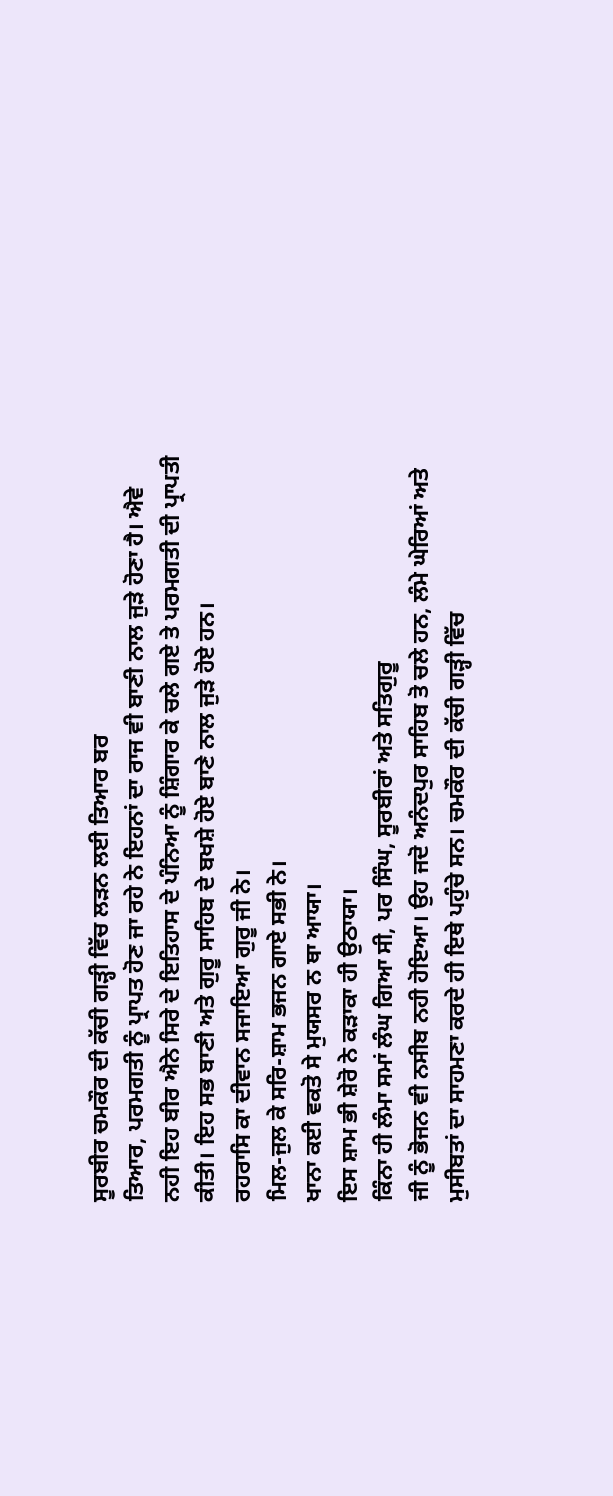ਸੂਰਬੀਰ ਚਮਕੌਰ ਦੀ ਕੱਚੀ ਗੜ੍ਹੀ ਵਿੱਚ ਲੜਨ ਲਈ ਤਿਆਰ ਬਰ
ਤਿਆਰ, ਪਰਮਗਤੀ ਨੂੰ ਪ੍ਰਾਪਤ ਹੋਣ ਜਾ ਰਹੇ ਨੇ ਇਹਨਾਂ ਦਾ ਰਾਜ ਵੀ ਬਾਣੀ ਨਾਲ ਜੁੜੇ ਹੋਣਾ ਹੈ। ਐਵੇ
ਨਹੀ ਇਹ ਬੀਰ ਐਨੇ ਸਿਰੇ ਦੇ ਇਤਿਹਾਸ ਦੇ ਪੰਨਿਆ ਨੂੰ ਸ਼ਿੰਗਾਰ ਕੇ ਚਲੇ ਗਏ ਤੇ ਪਰਮਗਤੀ ਦੀ ਪ੍ਰਾਪਤੀ
ਕੀਤੀ। ਇਹ ਸਭ ਬਾਣੀ ਅਤੇ ਗੁਰੂ ਸਾਹਿਬ ਦੇ ਬਖਸ਼ੇ ਹੋਏ ਬਾਣੇ ਨਾਲ ਜੁੜੇ ਹੋਏ ਹਨ।
ਰਹਰਾਸਿ ਕਾ ਦੀਵਾਨ ਸਜਾਇਆ ਗੁਰੂ ਜੀ ਨੇ।
ਮਿਲ-ਜੁਲ ਕੇ ਸਰਿ-ਸ਼ਾਮ ਭਜਨ ਗਾਏ ਸਭੀ ਨੇ।
ਖਾਨਾ ਕਈ ਵਕਤੋ ਸੇ ਮੁਯਸਰ ਨ ਥਾ ਆਯਾ।
ਇਸ ਸ਼ਾਮ ਭੀ ਸ਼ੇਰੋ ਨੇ ਕੜਾਕਾ ਹੀ ਉਠਾਯਾ।
ਕਿੰਨਾ ਹੀ ਲੰਮਾ ਸਮਾਂ ਲੰਘ ਗਿਆ ਸੀ, ਪਰ ਸਿੰਘ, ਸੂਰਬੀਰਾਂ ਅਤੇ ਸਤਿਗੁਰੂ
ਜੀ ਨੂੰ ਭੋਜਨ ਵੀ ਨਸੀਬ ਨਹੀ ਹੋਇਆ। ਉਹ ਜਦੋ ਅਨੰਦਪੁਰ ਸਾਹਿਬ ਤੋ ਚਲੇ ਹਨ, ਲੰਮੇ ਘੇਰਿਆਂ ਅਤੇ
ਮੁਸੀਬਤਾਂ ਦਾ ਸਾਹਮਣਾ ਕਰਦੇ ਹੀ ਇਥੇ ਪਹੁੰਚੇ ਸਨ। ਚਮਕੌਰ ਦੀ ਕੱਚੀ ਗੜ੍ਹੀ ਵਿੱਚ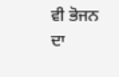ਵੀ ਭੋਜਨ ਦਾ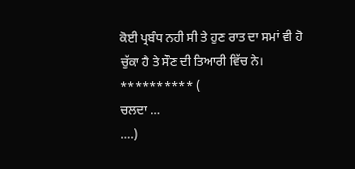ਕੋਈ ਪ੍ਰਬੰਧ ਨਹੀ ਸੀ ਤੇ ਹੁਣ ਰਾਤ ਦਾ ਸਮਾਂ ਵੀ ਹੋ ਚੁੱਕਾ ਹੈ ਤੇ ਸੌਣ ਦੀ ਤਿਆਰੀ ਵਿੱਚ ਨੇ।
********** (
ਚਲਦਾ …
….)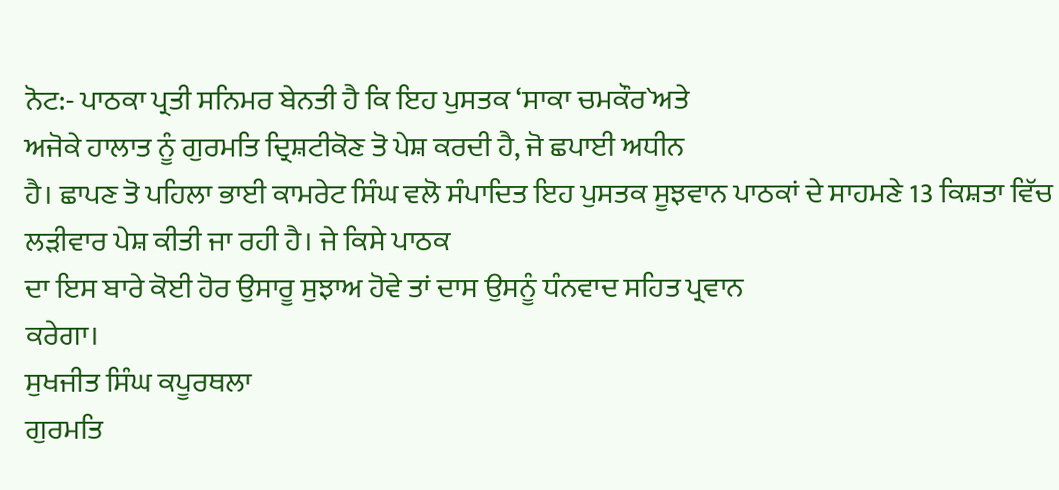ਨੋਟ:- ਪਾਠਕਾ ਪ੍ਰਤੀ ਸਨਿਮਰ ਬੇਨਤੀ ਹੈ ਕਿ ਇਹ ਪੁਸਤਕ ‘ਸਾਕਾ ਚਮਕੌਰ`ਅਤੇ
ਅਜੋਕੇ ਹਾਲਾਤ ਨੂੰ ਗੁਰਮਤਿ ਦ੍ਰਿਸ਼ਟੀਕੋਣ ਤੋ ਪੇਸ਼ ਕਰਦੀ ਹੈ, ਜੋ ਛਪਾਈ ਅਧੀਨ
ਹੈ। ਛਾਪਣ ਤੋ ਪਹਿਲਾ ਭਾਈ ਕਾਮਰੇਟ ਸਿੰਘ ਵਲੋ ਸੰਪਾਦਿਤ ਇਹ ਪੁਸਤਕ ਸੂਝਵਾਨ ਪਾਠਕਾਂ ਦੇ ਸਾਹਮਣੇ 13 ਕਿਸ਼ਤਾ ਵਿੱਚ ਲੜੀਵਾਰ ਪੇਸ਼ ਕੀਤੀ ਜਾ ਰਹੀ ਹੈ। ਜੇ ਕਿਸੇ ਪਾਠਕ
ਦਾ ਇਸ ਬਾਰੇ ਕੋਈ ਹੋਰ ਉਸਾਰੂ ਸੁਝਾਅ ਹੋਵੇ ਤਾਂ ਦਾਸ ਉਸਨੂੰ ਧੰਨਵਾਦ ਸਹਿਤ ਪ੍ਰਵਾਨ
ਕਰੇਗਾ।
ਸੁਖਜੀਤ ਸਿੰਘ ਕਪੂਰਥਲਾ
ਗੁਰਮਤਿ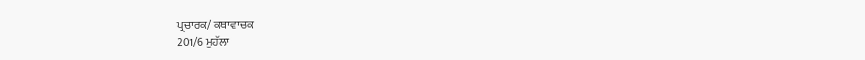ਪ੍ਰਚਾਰਕ/ ਕਥਾਵਾਚਕ
201/6 ਮੁਹੱਲਾ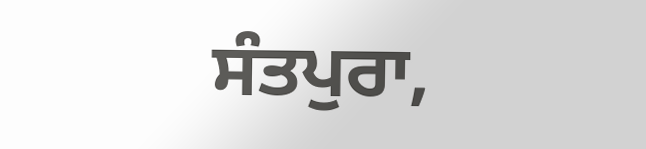ਸੰਤਪੁਰਾ,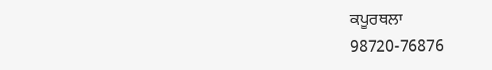ਕਪੂਰਥਲਾ
98720-76876